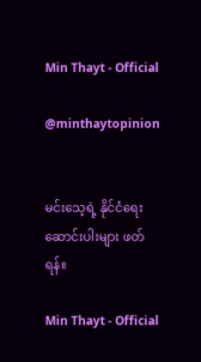Min Thayt - Official

@minthaytopinion


မင်းသေ့ရဲ့ နိုင်ငံရေးဆောင်းပါးများ ဖတ်ရန်။

Min Thayt - Official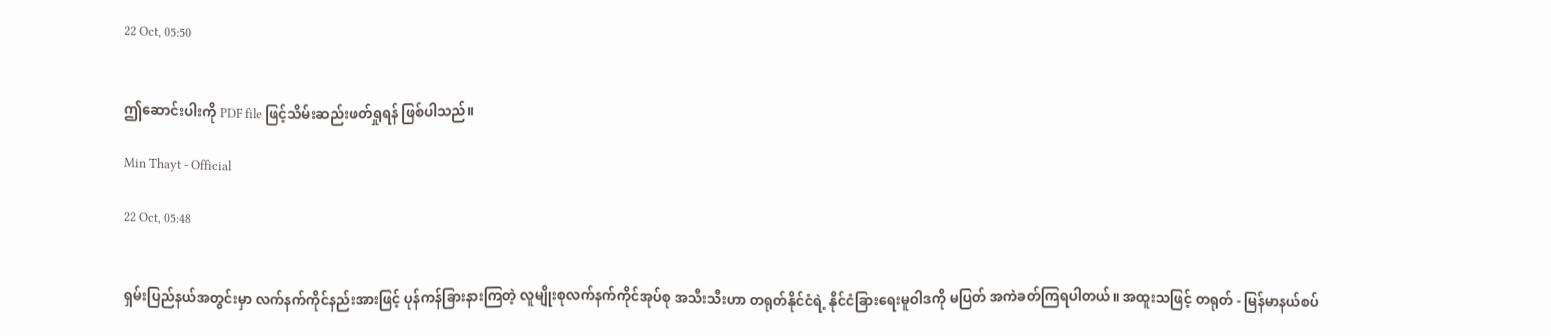22 Oct, 05:50


ဤဆောင်းပါးကို PDF file ဖြင့်သိမ်းဆည်းဖတ်ရှုရန် ဖြစ်ပါသည်။

Min Thayt - Official

22 Oct, 05:48


ရှမ်းပြည်နယ်အတွင်းမှာ လက်နက်ကိုင်နည်းအားဖြင့် ပုန်ကန်ခြားနားကြတဲ့ လူမျိုးစုလက်နက်ကိုင်အုပ်စု အသီးသီးဟာ တရုတ်နိုင်ငံရဲ့ နိုင်ငံခြားရေးမူဝါဒကို မပြတ် အကဲခတ်ကြရပါတယ်။ အထူးသဖြင့် တရုတ် - မြန်မာနယ်စပ်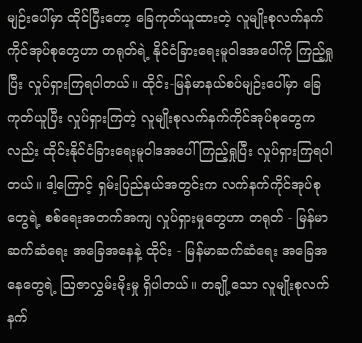မျဉ်းပေါ်မှာ ထိုင်ပြီးတော့ ခြေကုတ်ယူထားတဲ့ လူမျိုးစုလက်နက်ကိုင်အုပ်စုတွေဟာ တရုတ်ရဲ့ နိုင်ငံခြားရေးမူဝါဒအပေါ်ကို ကြည့်ရှုပြီး လှုပ်ရှားကြရပါတယ်။ ထိုင်း-မြန်မာနယ်စပ်မျဉ်းပေါ်မှာ ခြေကုတ်ယူ‌ပြီး လှုပ်ရှားကြတဲ့ လူမျိုးစုလက်နက်ကိုင်အုပ်စုတွေကလည်း ထိုင်းနိုင်ငံခြားရေးမူဝါဒအပေါ် ကြည့်ရှုပြီး လှုပ်ရှားကြရပါတယ်။ ဒါ့ကြောင့် ရှမ်းပြည်နယ်အတွင်းက လက်နက်ကိုင်အုပ်စုတွေရဲ့ စစ်ရေးအတက်အကျ လှုပ်ရှားမှုတွေဟာ တရုတ် - မြန်မာ ဆက်ဆံရေး အခြေအနေနဲ့ ထိုင်း - မြန်မာဆက်ဆံရေး အခြေအနေတွေရဲ့ ဩဇာလွှမ်းမိုးမှု ရှိပါတယ်။ တချို့သော လူမျိုးစုလက်နက်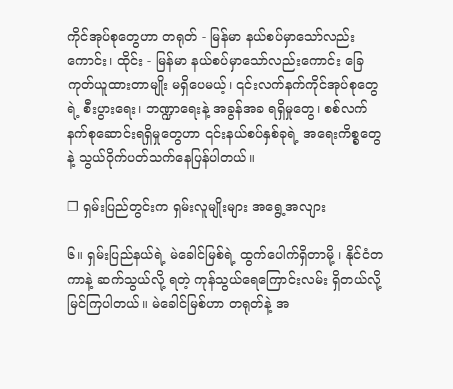ကိုင်အုပ်စုတွေဟာ တရုတ် - မြန်မာ နယ်စပ်မှာသော်လည်းကောင်း၊ ထိုင်း - မြန်မာ နယ်စပ်မှာသော်လည်းကောင်း ခြေကုတ်ယူထားတာမျိုး မရှိပေမယ့်၊ ၎င်းလက်နက်ကိုင်အုပ်စုတွေရဲ့ စီးပွားရေး၊ ဘဏ္ဍာရေးနဲ့ အခွန်အခ ရရှိမှုတွေ၊ စစ်လက်နက်စုဆောင်းရရှိမှုတွေဟာ ၎င်းနယ်စပ်နှစ်ခုရဲ့ အရေးကိစ္စတွေနဲ့ သွယ်ဝိုက်ပတ်သက်နေပြန်ပါတယ်။

❐ ရှမ်းပြည်တွင်းက ရှမ်းလူမျိုးများ အရွေ့အလျား

၆။ ရှမ်းပြည်နယ်ရဲ့ မဲခေါင်မြစ်ရဲ့ ထွက်ပေါက်ရှိတာမို့ ၊ နိုင်ငံတကာနဲ့ ဆက်သွယ်လို့ ရတဲ့ ကုန်သွယ်ရေကြောင်းလမ်း ရှိတယ်လို့ မြင်ကြပါတယ်။ မဲခေါင်မြစ်ဟာ တရုတ်နဲ့ အ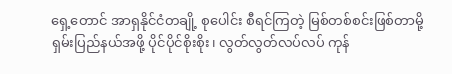ရှေ့တောင် အာရှနိုင်ငံတချို့ စုပေါင်း စီရင်ကြတဲ့ မြစ်တစ်စင်းဖြစ်တာမို့ ရှမ်းပြည်နယ်အဖို့ ပိုင်ပိုင်စိုးစိုး၊ လွတ်လွတ်လပ်လပ် ကုန်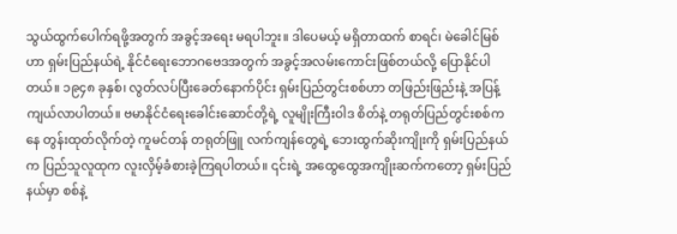သွယ်ထွက်ပေါက်ရဖို့အတွက် အခွင့်အရေး မရပါဘူး။ ဒါပေမယ့် မရှိတာထက် စာရင်၊ မဲခေါင်မြစ်ဟာ ရှမ်းပြည်နယ်ရဲ့ နိုင်ငံရေးဘောဂဗေဒအတွက် အခွင့်အလမ်းကောင်းဖြစ်တယ်လို့ ပြောနိုင်ပါတယ်။ ၁၉၄၈ ခုနှစ်၊ လွတ်လပ်ပြီးခေတ်နောက်ပိုင်း ရှမ်းပြည်တွင်းစစ်ဟာ တဖြည်းဖြည်းနဲ့ အပြန့်ကျယ်လာပါတယ်။ ဗမာနိုင်ငံရေးခေါင်းဆောင်တို့ရဲ့ လူမျိုးကြီးဝါဒ စိတ်နဲ့ တရုတ်ပြည်တွင်းစစ်ကနေ တွန်းထုတ်လိုက်တဲ့ ကူမင်တန် တရုတ်ဖြူ လက်ကျန်တွေရဲ့ ဘေးထွက်ဆိုးကျိုးကို ရှမ်းပြည်နယ်က ပြည်သူလူထုက လူးလှိမ့်ခံစားခဲ့ကြရပါတယ်။ ၎င်းရဲ့ အထွေထွေအကျိုးဆက်ကတော့ ရှမ်းပြည်နယ်မှာ စစ်နဲ့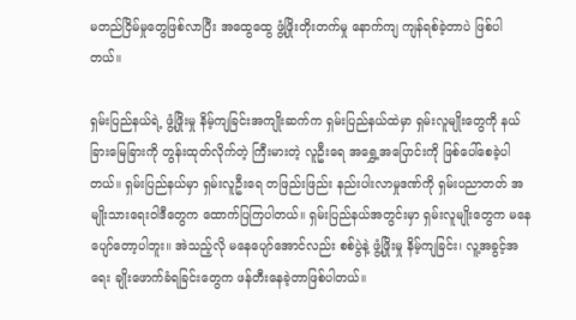မတည်ငြိမ်မှုတွေဖြစ်လာပြီး အထွေထွေ ဖွံ့ဖြိုးတိုးတက်မှု နောက်ကျ ကျန်ရစ်ခဲ့တာပဲ ဖြစ်ပါတယ်။

ရှမ်းပြည်နယ်ရဲ့ ဖွံ့ဖြိုးမှု နိမ့်ကျခြင်းအကျိုးဆက်က ရှမ်းပြည်နယ်ထဲမှာ ရှမ်းလူမျိုးတွေကို နယ်ခြားမြေခြားကို တွန်းထုတ်လိုက်တဲ့ ကြီးမားတဲ့ လူဦးရေ အရွှေ့အပြောင်းကို ဖြစ်ပေါ်စေခဲ့ပါတယ်။ ရှမ်းပြည်နယ်မှာ ရှမ်းလူဦးရေ တဖြည်းဖြည်း နည်းပါးလာမှုဒဏ်ကို ရှမ်းပညာတတ် အမျိုးသားရေးဝါဒီတွေက ထောက်ပြကြပါတယ်။ ရှမ်းပြည်နယ်အတွင်းမှာ ရှမ်းလူမျိုးတွေက မနေပျော်တော့ပါဘူး။ အဲသည့်လို မနေပျော်အောင်လည်း စစ်ပွဲနဲ့ ဖွံ့ဖြိုးမှု နိမ့်ကျခြင်း၊ လူ့အခွင့်အရေး ချိုးဖောက်ခံရခြင်းတွေက ဖန်တီးနေခဲ့တာဖြစ်ပါတယ်။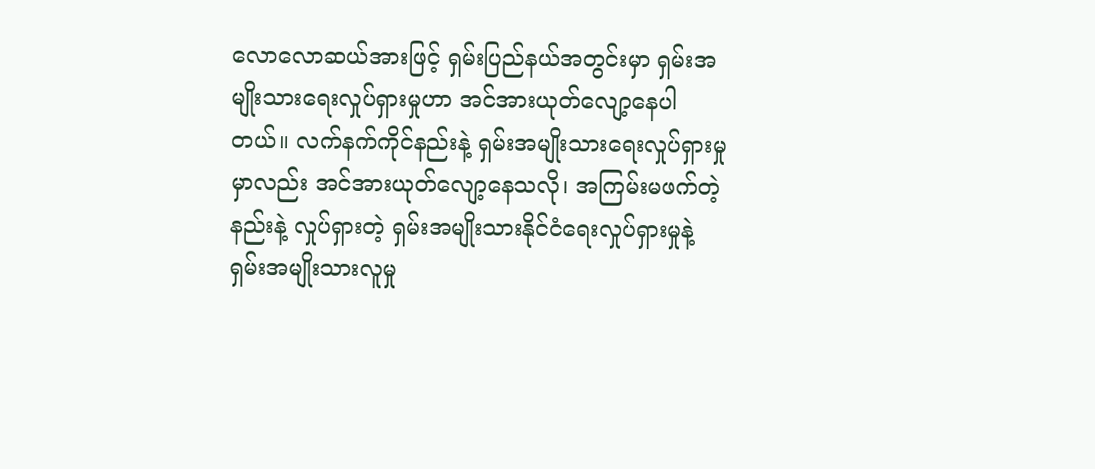လောလောဆယ်အားဖြင့် ရှမ်းပြည်နယ်အတွင်းမှာ ရှမ်းအမျိုးသားရေးလှုပ်ရှားမှုဟာ အင်အားယုတ်လျော့နေပါတယ်။ လက်နက်ကိုင်နည်းနဲ့ ရှမ်းအမျိုးသားရေးလှုပ်ရှားမှုမှာလည်း အင်အားယုတ်လျော့နေသလို၊ အကြမ်းမဖက်တဲ့နည်းနဲ့ လှုပ်ရှားတဲ့ ရှမ်းအမျိုးသားနိုင်ငံရေးလှုပ်ရှားမှုနဲ့ ရှမ်းအမျိုးသားလူမှု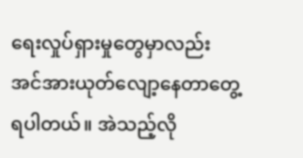ရေးလှုပ်ရှားမှုတွေမှာလည်း အင်အားယုတ်လျော့နေတာတွေ့ရပါတယ်။ အဲသည့်လို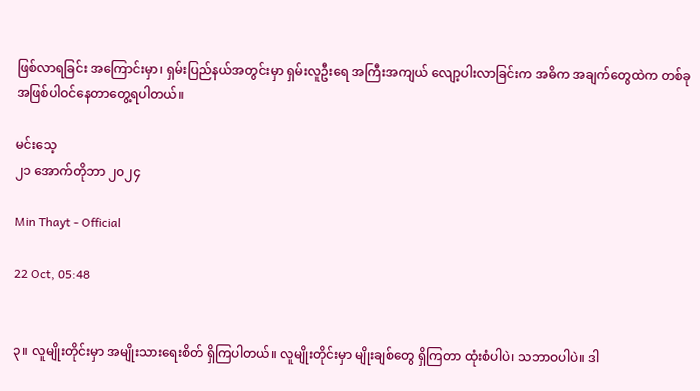ဖြစ်လာရခြင်း အကြောင်းမှာ၊ ရှမ်းပြည်နယ်အတွင်းမှာ ရှမ်းလူဦးရေ အကြီးအကျယ် လျော့ပါးလာခြင်းက အဓိက အချက်တွေထဲက တစ်ခု အဖြစ်ပါဝင်နေတာတွေ့ရပါတယ်။

မင်းသေ့
၂၁ အောက်တိုဘာ ၂၀၂၄

Min Thayt - Official

22 Oct, 05:48


၃။ လူမျိုးတိုင်းမှာ အမျိုးသားရေးစိတ် ရှိကြပါတယ်။ လူမျိုးတိုင်းမှာ မျိုးချစ်တွေ ရှိကြတာ ထုံးစံပါပဲ၊ သဘာဝပါပဲ။ ဒါ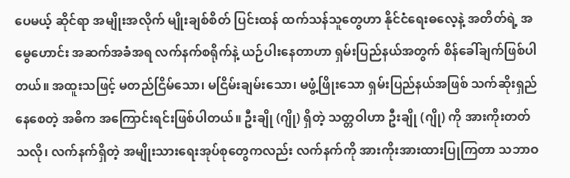ပေမယ့် ဆိုင်ရာ အမျိုးအလိုက် မျိုးချစ်စိတ် ပြင်းထန် ထက်သန်သူတွေဟာ နိုင်ငံရေးဓလေ့နဲ့ အတိတ်ရဲ့ အမွေဟောင်း အဆက်အခံအရ လက်နက်စရိုက်နဲ့ ယဉ်ပါးနေတာဟာ ရှမ်းပြည်နယ်အတွက် စိန်ခေါ်ချက်ဖြစ်ပါတယ်။ အထူးသဖြင့် မတည်ငြိမ်သော၊ မငြိမ်းချမ်းသော၊ မဖွံ့ဖြိုးသော ရှမ်းပြည်နယ်အဖြစ် သက်ဆိုးရှည်နေစေတဲ့ အဓိက အကြောင်းရင်းဖြစ်ပါတယ်။ ဦးချို (ဂျို) ရှိတဲ့ သတ္တဝါဟာ ဦးချို (ဂျို) ကို အားကိုးတတ်သလို၊ လက်နက်ရှိတဲ့ အမျိုးသားရေးအုပ်စုတွေကလည်း လက်နက်ကို အားကိုးအားထားပြုကြတာ သဘာဝ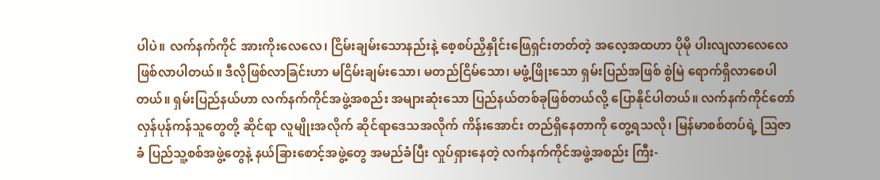ပါပဲ။ လက်နက်ကိုင် အားကိုးလေလေ၊ ငြိမ်းချမ်းသောနည်းနဲ့ စေ့စပ်ညှိနှိုင်းဖြေရှင်းတတ်တဲ့ အလေ့အထဟာ ပိုမို ပါးလျလာလေလေဖြစ်လာပါတယ်။ ဒီလိုဖြစ်လာခြင်းဟာ မငြိမ်းချမ်းသော၊ မတည်ငြိမ်သော၊ မဖွံ့ဖြိုးသော ရှမ်းပြည်အဖြစ် စွဲမြဲ ရောက်ရှိလာစေပါတယ်။ ရှမ်းပြည်နယ်ဟာ လက်နက်ကိုင်အဖွဲ့အစည်း အများဆုံးသော ပြည်နယ်တစ်ခုဖြစ်တယ်လို့ ပြောနိုင်ပါတယ်။ လက်နက်ကိုင်တော်လှန်ပုန်ကန်သူတွေတို့ ဆိုင်ရာ လူမျိုးအလိုက် ဆိုင်ရာ‌ဒေသအလိုက် ကိန်းအောင်း တည်ရှိနေတာကို တွေ့ရသလို၊ မြန်မာစစ်တပ်ရဲ့ ဩဇာခံ ပြည်သူ့စစ်အဖွဲ့တွေနဲ့ နယ်ခြားစောင့်အဖွဲ့တွေ အမည်ခံပြီး လှုပ်ရှားနေတဲ့ လက်နက်ကိုင်အဖွဲ့အစည်း ကြီး-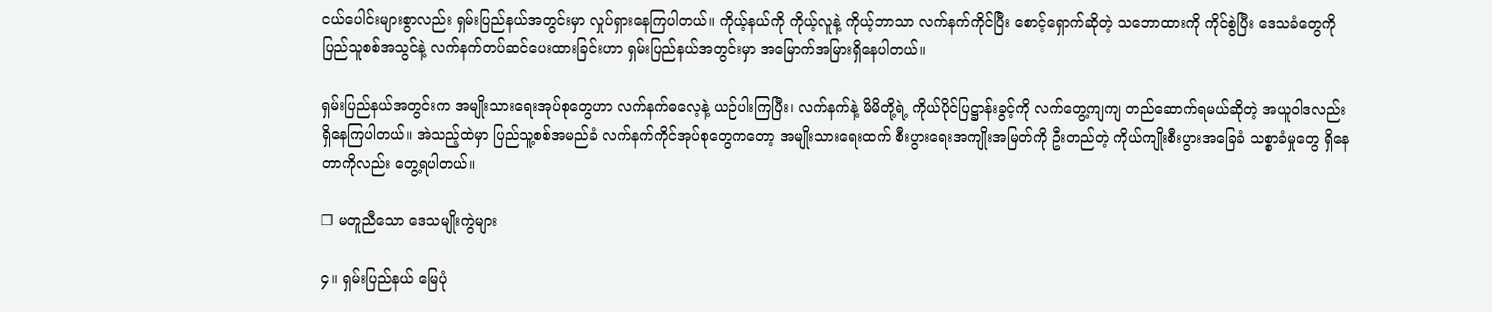ငယ်ပေါင်းများစွာလည်း ရှမ်းပြည်နယ်အတွင်းမှာ လှုပ်ရှားနေကြပါတယ်။ ကိုယ့်နယ်ကို ကိုယ့်လူနဲ့ ကိုယ့်ဘာသာ လက်နက်ကိုင်ပြီး စောင့်ရှောက်ဆိုတဲ့ သဘောထားကို ကိုင်စွဲပြီး ဒေသခံတွေကို ပြည်သူစစ်အသွင်နဲ့ လက်နက်တပ်ဆင်ပေးထားခြင်းဟာ ရှမ်းပြည်နယ်အတွင်းမှာ အမြောက်အမြားရှိနေပါတယ်။

ရှမ်းပြည်နယ်အတွင်းက အမျိုးသားရေးအုပ်စုတွေဟာ လက်နက်ဓလေ့နဲ့ ယဉ်ပါးကြပြီး၊ လက်နက်နဲ့ မိမိတို့ရဲ့ ကိုယ်ပိုင်ပြဋ္ဌာန်းခွင့်ကို လက်တွေ့ကျကျ တည်ဆောက်ရမယ်ဆိုတဲ့ အယူဝါဒလည်း ရှိနေကြပါတယ်။ အဲသည့်ထဲမှာ ပြည်သူ့စစ်အမည်ခံ လက်နက်ကိုင်အုပ်စုတွေကတော့ အမျိုးသားရေးထက် စီးပွားရေးအကျိုးအမြတ်ကို ဦးတည်တဲ့ ကိုယ်ကျိုးစီးပွားအခြေခံ သစ္စာခံမှုတွေ ရှိနေတာကိုလည်း တွေ့ရပါတယ်။

❐ မတူညီသော ဒေသမျိုးကွဲများ

၄။ ရှမ်းပြည်နယ် မြေပုံ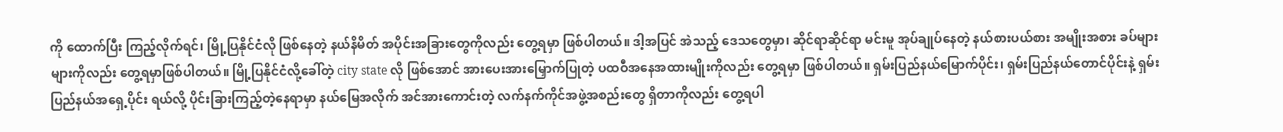ကို ထောက်ပြီး ကြည့်လိုက်ရင်၊ မြို့ပြနိုင်ငံလို ဖြစ်နေတဲ့ နယ်နိမိတ် အပိုင်းအခြားတွေကိုလည်း တွေ့ရမှာ ဖြစ်ပါတယ်။ ဒါ့အပြင် အဲသည့် ဒေသတွေမှာ၊ ဆိုင်ရာဆိုင်ရာ မင်းမူ အုပ်ချုပ်နေတဲ့ နယ်စားပယ်စား အမျိုးအစား ခပ်များများကိုလည်း တွေ့ရမှာဖြစ်ပါတယ်။ မြို့ပြနိုင်ငံလို့ခေါ်တဲ့ city state လို ဖြစ်အောင် အားပေးအားမြှောက်ပြုတဲ့ ပထဝီအနေအထားမျိုးကိုလည်း တွေ့ရမှာ ဖြစ်ပါတယ်။ ရှမ်းပြည်နယ်မြောက်ပိုင်း၊ ရှမ်းပြည်နယ်တောင်ပိုင်းနဲ့ ရှမ်းပြည်နယ်အရှေ့ပိုင်း ရယ်လို့ ပိုင်းခြားကြည့်တဲ့နေရာမှာ နယ်မြေအလိုက် အင်အားကောင်းတဲ့ လက်နက်ကိုင်အဖွဲ့အစည်းတွေ ရှိတာကိုလည်း တွေ့ရပါ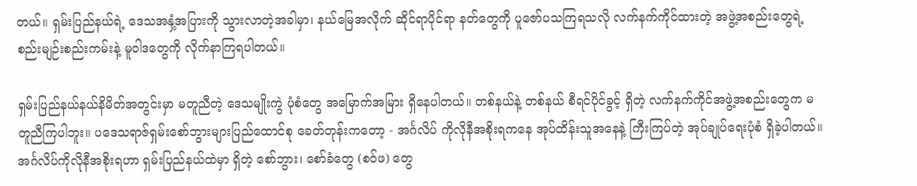တယ်။ ရှမ်းပြည်နယ်ရဲ့ ဒေသအနှံ့အပြားကို သွားလာတဲ့အခါမှာ၊ နယ်မြေအလိုက် ဆိုင်ရာပိုင်ရာ နတ်တွေကို ပူဇော်ပသကြရသလို လက်နက်ကိုင်ထားတဲ့ အဖွဲ့အစည်းတွေရဲ့ စည်းမျဉ်းစည်းကမ်းနဲ့ မူဝါဒတွေကို လိုက်နာကြရပါတယ်။

ရှမ်းပြည်နယ်နယ်နိမိတ်အတွင်းမှာ မတူညီတဲ့ ဒေသမျိုးကွဲ ပုံစံတွေ အမြောက်အမြား ရှိနေပါတယ်။ တစ်နယ်နဲ့ တစ်နယ် စီရင်ပိုင်ခွင့် ရှိတဲ့ လက်နက်ကိုင်အဖွဲ့အစည်းတွေက မတူညီကြပါဘူး။ ပဒေသရာဇ်ရှမ်းစော်ဘွားများပြည်ထောင်စု ခေတ်တုန်းကတော့ - အင်္ဂလိပ် ကိုလိုနီအစိုးရကနေ အုပ်ထိန်းသူအနေနဲ့ ကြီးကြပ်တဲ့ အုပ်ချုပ်ရေးပုံစံ ရှိခဲ့ပါတယ်။ အင်္ဂလိပ်ကိုလိုနီအစိုးရဟာ ရှမ်းပြည်နယ်ထဲမှာ ရှိတဲ့ စော်ဘွား၊ စော်ခံတွေ (စဝ်ဖ) တွေ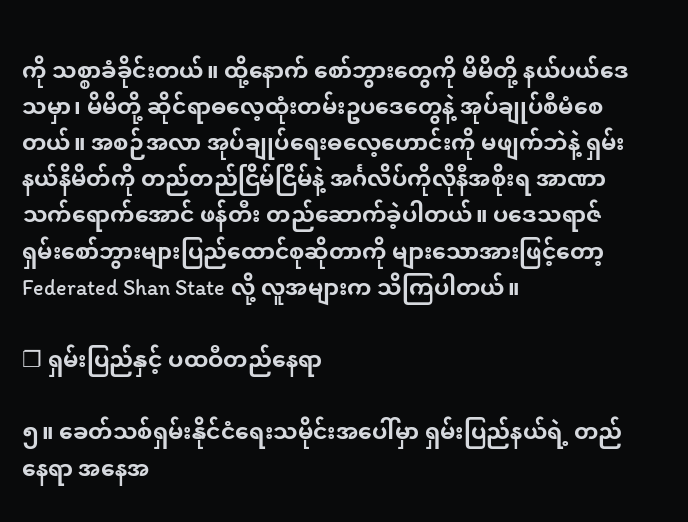ကို သစ္စာခံခိုင်းတယ်။ ထို့နောက် စော်ဘွားတွေကို မိမိတို့ နယ်ပယ်ဒေသမှာ၊ မိမိတို့ ဆိုင်ရာဓလေ့ထုံးတမ်းဥပဒေတွေနဲ့ အုပ်ချုပ်စီမံစေတယ်။ အစဉ်အလာ အုပ်ချုပ်ရေးဓလေ့ဟောင်းကို မဖျက်ဘဲနဲ့ ရှမ်းနယ်နိမိတ်ကို တည်တည်ငြိမ်ငြိမ်နဲ့ အင်္ဂလိပ်ကိုလိုနီအစိုးရ အာဏာသက်ရောက်‌အောင် ဖန်တီး တည်ဆောက်ခဲ့ပါတယ်။ ပဒေသရာဇ်ရှမ်းစော်ဘွားများပြည်ထောင်စုဆိုတာကို များသောအားဖြင့်တော့ Federated Shan State လို့ လူအများက သိကြပါတယ်။

❐ ရှမ်းပြည်နှင့် ပထဝီတည်နေရာ

၅။ ခေတ်သစ်ရှမ်းနိုင်ငံရေးသမိုင်းအပေါ်မှာ ရှမ်းပြည်နယ်ရဲ့ တည်နေရာ အနေအ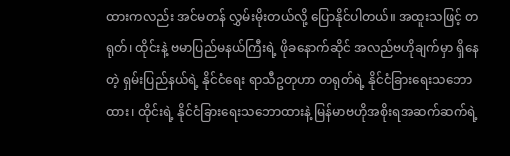ထားကလည်း အင်မတန် လွှမ်းမိုးတယ်လို့ ပြောနိုင်ပါတယ်။ အထူးသဖြင့် တရုတ်၊ ထိုင်းနဲ့ ဗမာပြည်မနယ်ကြီးရဲ့ ဖိုခနောက်ဆိုင် အလည်ဗဟိုချက်မှာ ရှိနေတဲ့ ရှမ်းပြည်နယ်ရဲ့ နိုင်ငံရေး ရာသီဥတုဟာ တရုတ်ရဲ့ နိုင်ငံခြားရေးသဘောထား၊ ထိုင်းရဲ့ နိုင်ငံခြားရေးသဘောထားနဲ့ မြန်မာဗဟိုအစိုးရအဆက်ဆက်ရဲ့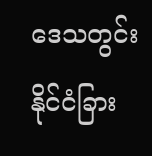ဒေသတွင်းနိုင်ငံခြား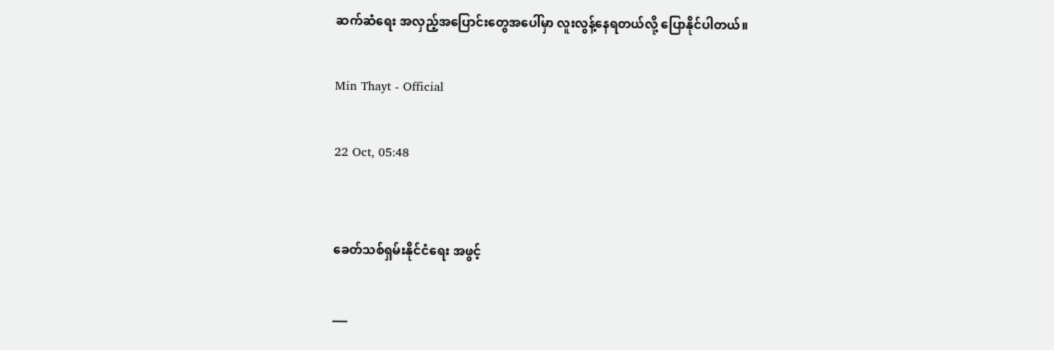ဆက်ဆံရေး အလှည့်အပြောင်းတွေအပေါ်မှာ လူးလွန့်နေရတယ်လို့ ပြောနိုင်ပါတယ်။

Min Thayt - Official

22 Oct, 05:48


ခေတ်သစ်ရှမ်းနိုင်ငံရေး အဖွင့်

___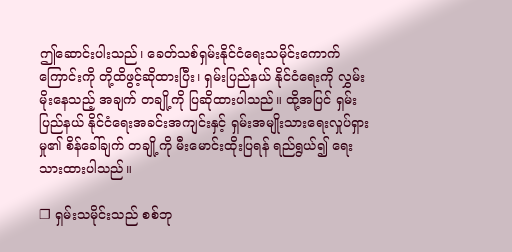ဤဆောင်းပါးသည်၊ ခေတ်သစ်ရှမ်းနိုင်ငံရေးသမိုင်းကောက်ကြောင်းကို တို့ထိဖွင့်ဆိုထားပြီး၊ ရှမ်းပြည်နယ် နိုင်ငံရေးကို လွှမ်းမိုးနေသည့် အချက် တချို့ကို ပြဆိုထားပါသည်။ ထို့အပြင် ရှမ်းပြည်နယ် နိုင်ငံရေးအခင်းအကျင်းနှင့် ရှမ်းအမျိုးသားရေးလှုပ်ရှားမှု၏ စိန်ခေါ်ချက် တချို့ကို မီးမောင်းထိုးပြရန် ရည်ရွယ်၍ ရေးသားထားပါသည်။

❐ ရှမ်းသမိုင်းသည် စစ်ဘု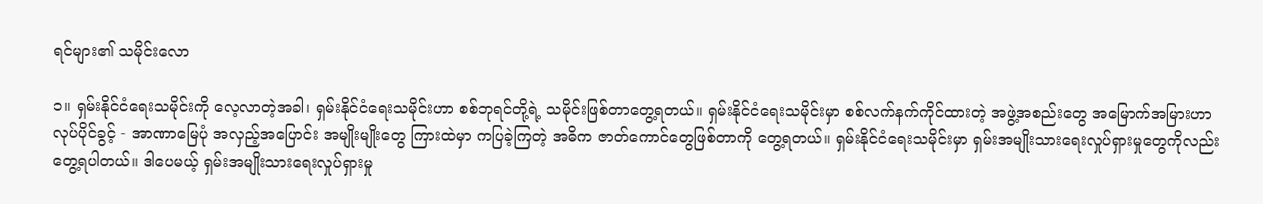ရင်များ၏ သမိုင်းလော

၁။ ရှမ်းနိုင်ငံရေးသမိုင်းကို လေ့လာတဲ့အခါ၊ ရှမ်းနိုင်ငံရေးသမိုင်းဟာ စစ်ဘုရင်တို့ရဲ့ သမိုင်းဖြစ်တာတွေ့ရတယ်။ ရှမ်းနိုင်ငံရေးသမိုင်းမှာ စစ်လက်နက်ကိုင်ထားတဲ့ အဖွဲ့အစည်းတွေ အမြောက်အမြားဟာ လုပ်ပိုင်ခွင့် - အာဏာမြေပုံ အလှည့်အပြောင်း အမျိုးမျိုးတွေ ကြားထဲမှာ ကပြခဲ့ကြတဲ့ အဓိက ဇာတ်ကောင်တွေဖြစ်တာကို တွေ့ရတယ်။ ရှမ်းနိုင်ငံရေးသမိုင်းမှာ ရှမ်းအမျိုးသားရေးလှုပ်ရှားမှုတွေကိုလည်း တွေ့ရပါတယ်။ ဒါပေမယ့် ရှမ်းအမျိုးသားရေးလှုပ်ရှားမှု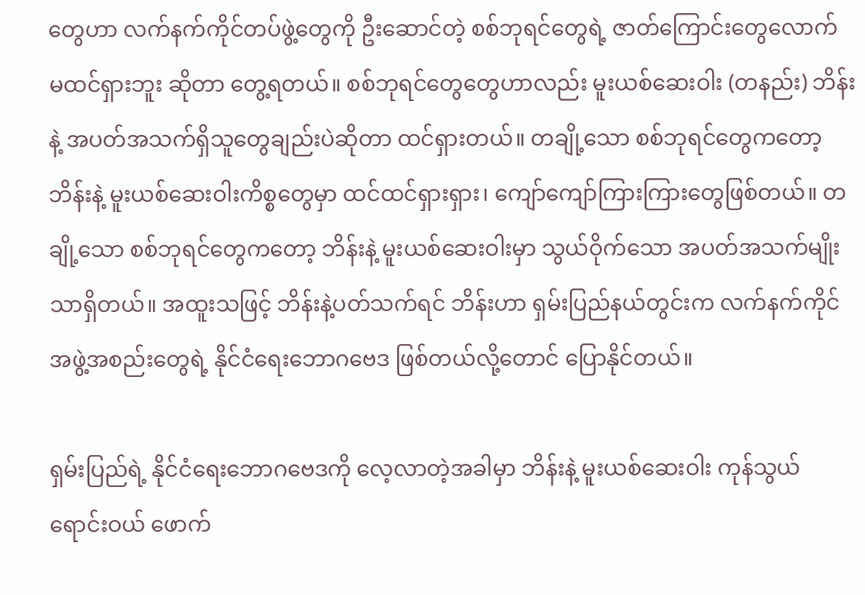တွေဟာ လက်နက်ကိုင်တပ်ဖွဲ့တွေကို ဦးဆောင်တဲ့ စစ်ဘုရင်တွေရဲ့ ဇာတ်ကြောင်းတွေလောက် မထင်ရှားဘူး ဆိုတာ တွေ့ရတယ်။ စစ်ဘုရင်တွေတွေဟာလည်း မူးယစ်ဆေးဝါး (တနည်း) ဘိန်းနဲ့ အပတ်အသက်ရှိသူတွေချည်းပဲဆိုတာ ထင်ရှားတယ်။ တချို့သော စစ်ဘုရင်တွေကတော့ ဘိန်းနဲ့ မူးယစ်ဆေးဝါးကိစ္စတွေမှာ ထင်ထင်ရှားရှား၊ ကျော်ကျော်ကြားကြားတွေဖြစ်တယ်။ တချို့သော စစ်ဘုရင်တွေကတော့ ဘိန်းနဲ့ မူးယစ်ဆေးဝါးမှာ သွယ်ဝိုက်သော အပတ်အသက်မျိုးသာရှိတယ်။ အထူးသဖြင့် ဘိန်းနဲ့ပတ်သက်ရင် ဘိန်းဟာ ရှမ်းပြည်နယ်တွင်းက လက်နက်ကိုင်အဖွဲ့အစည်းတွေရဲ့ နိုင်ငံရေးဘောဂဗေဒ ဖြစ်တယ်လို့တောင် ပြောနိုင်တယ်။

ရှမ်းပြည်ရဲ့ နိုင်ငံရေးဘောဂဗေဒကို လေ့လာတဲ့အခါမှာ ဘိန်းနဲ့ မူးယစ်ဆေးဝါး ကုန်သွယ် ရောင်းဝယ် ဖောက်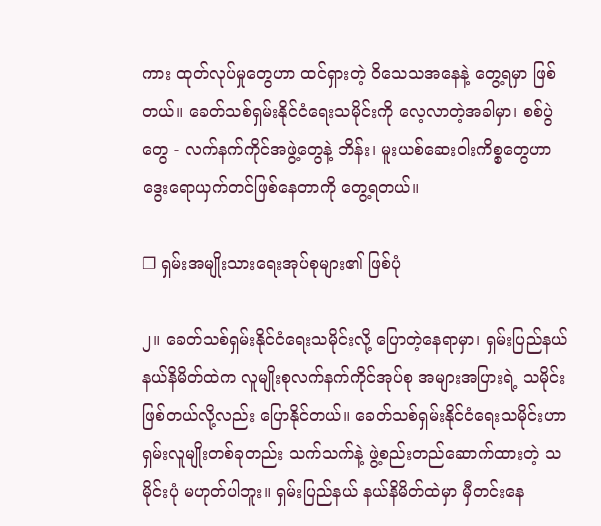ကား ထုတ်လုပ်မှုတွေဟာ ထင်ရှားတဲ့ ဝိသေသအနေနဲ့ တွေ့ရမှာ ဖြစ်တယ်။ ခေတ်သစ်ရှမ်းနိုင်ငံရေးသမိုင်းကို လေ့လာတဲ့အခါမှာ၊ စစ်ပွဲတွေ - လက်နက်ကိုင်အဖွဲ့တွေနဲ့ ဘိန်း၊ မူးယစ်ဆေးဝါးကိစ္စတွေဟာ ဒွေးရောယှက်တင်ဖြစ်နေတာကို တွေ့ရတယ်။

❐ ရှမ်းအမျိုးသားရေးအုပ်စုများ၏ ဖြစ်ပုံ

၂။ ခေတ်သစ်ရှမ်းနိုင်ငံရေးသမိုင်းလို့ ပြောတဲ့နေရာမှာ၊ ရှမ်းပြည်နယ် နယ်နိမိတ်ထဲက လူမျိုးစုလက်နက်ကိုင်အုပ်စု အများအပြားရဲ့ သမိုင်း ဖြစ်တယ်လို့လည်း ပြောနိုင်တယ်။ ခေတ်သစ်ရှမ်းနိုင်ငံရေးသမိုင်းဟာ ရှမ်းလူမျိုးတစ်ခုတည်း သက်သက်နဲ့ ဖွဲ့စည်းတည်ဆောက်ထားတဲ့ သမိုင်းပုံ မဟုတ်ပါဘူး။ ရှမ်းပြည်နယ် နယ်နိမိတ်ထဲမှာ မှီတင်းနေ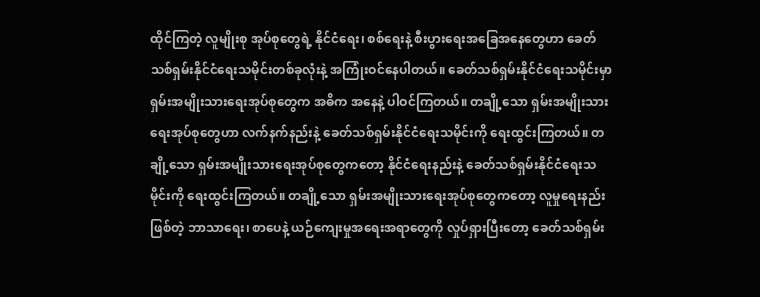ထိုင်ကြတဲ့ လူမျိုးစု အုပ်စုတွေရဲ့ နိုင်ငံရေး၊ စစ်ရေးနဲ့ စီးပွားရေးအခြေအနေတွေဟာ ခေတ်သစ်ရှမ်းနိုင်ငံရေးသမိုင်းတစ်ခုလုံးနဲ့ အကြုံးဝင်နေပါတယ်။ ခေတ်သစ်ရှမ်းနိုင်ငံရေးသမိုင်းမှာ ရှမ်းအမျိုးသားရေးအုပ်စုတွေက အဓိက အနေနဲ့ ပါဝင်ကြတယ်။ တချို့သော ရှမ်းအမျိုးသားရေးအုပ်စုတွေဟာ လက်နက်နည်းနဲ့ ခေတ်သစ်ရှမ်းနိုင်ငံရေးသမိုင်းကို ရေးထွင်းကြတယ်။ တချို့သော ရှမ်းအမျိုးသားရေးအုပ်စုတွေကတော့ နိုင်ငံရေးနည်းနဲ့ ခေတ်သစ်ရှမ်းနိုင်ငံရေးသမိုင်းကို ရေးထွင်းကြတယ်။ တချို့သော ရှမ်းအမျိုးသားရေးအုပ်စုတွေကတော့ လူမှုရေးနည်းဖြစ်တဲ့ ဘာသာရေး၊ စာပေနဲ့ ယဉ်ကျေးမှုအရေးအရာတွေကို လှုပ်ရှားပြီးတော့ ခေတ်သစ်ရှမ်း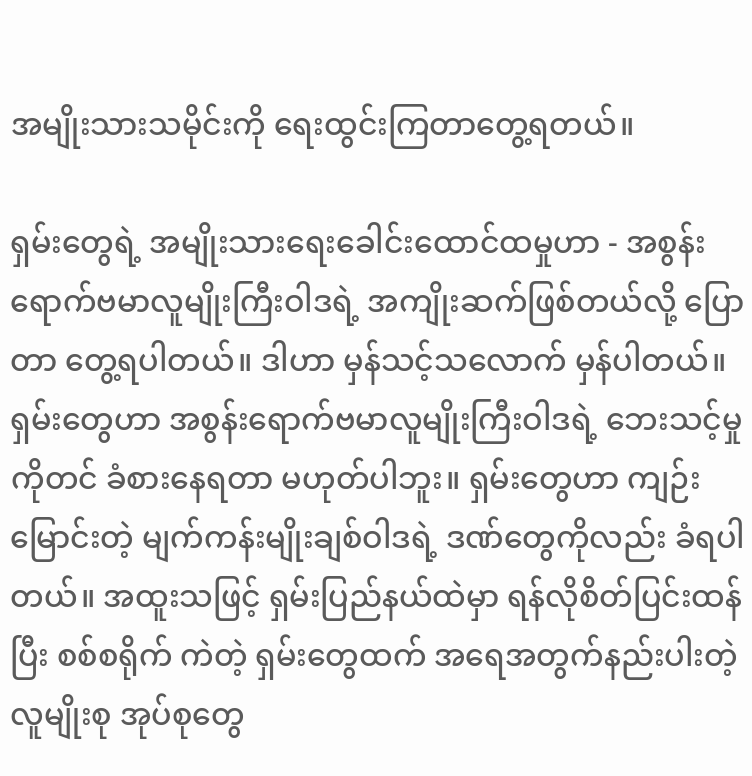အမျိုးသားသမိုင်းကို ရေးထွင်းကြတာတွေ့ရတယ်။

ရှမ်းတွေရဲ့ အမျိုးသားရေးခေါင်းထောင်ထမှုဟာ - အစွန်းရောက်ဗမာလူမျိုးကြီးဝါဒရဲ့ အကျိုးဆက်ဖြစ်တယ်လို့ ပြောတာ တွေ့ရပါတယ်။ ဒါဟာ မှန်သင့်သလောက် မှန်ပါတယ်။ ရှမ်းတွေဟာ အစွန်းရောက်ဗမာလူမျိုးကြီးဝါဒရဲ့ ဘေးသင့်မှုကိုတင် ခံစားနေရတာ မဟုတ်ပါဘူး။ ရှမ်းတွေဟာ ကျဉ်းမြောင်းတဲ့ မျက်ကန်းမျိုးချစ်ဝါဒရဲ့ ဒဏ်တွေကိုလည်း ခံရပါတယ်။ အထူးသဖြင့် ရှမ်းပြည်နယ်ထဲမှာ ရန်လိုစိတ်ပြင်းထန်ပြီး စစ်စရိုက် ကဲတဲ့ ရှမ်းတွေထက် အရေအတွက်နည်းပါးတဲ့ လူမျိုးစု အုပ်စုတွေ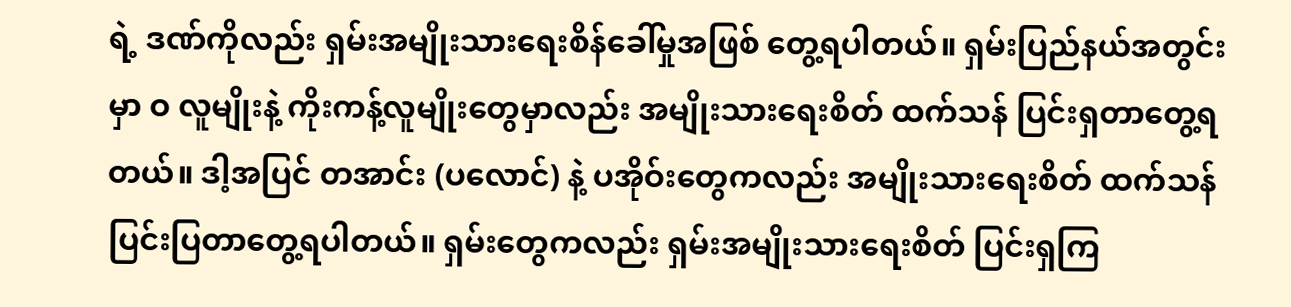ရဲ့ ဒဏ်ကိုလည်း ရှမ်းအမျိုးသားရေးစိန်ခေါ်မှုအဖြစ် တွေ့ရပါတယ်။ ရှမ်းပြည်နယ်အတွင်းမှာ ဝ လူမျိုးနဲ့ ကိုးကန့်လူမျိုးတွေမှာလည်း အမျိုးသားရေးစိတ် ထက်သန် ပြင်းရှတာတွေ့ရတယ်။ ဒါ့အပြင် တအာင်း (ပလောင်) နဲ့ ပအိုဝ်းတွေကလည်း အမျိုးသားရေးစိတ် ထက်သန်ပြင်းပြတာတွေ့ရပါတယ်။ ရှမ်းတွေကလည်း ရှမ်းအမျိုးသားရေးစိတ် ပြင်းရှကြ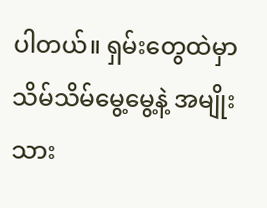ပါတယ်။ ရှမ်းတွေထဲမှာ သိမ်သိမ်မွေ့မွေ့နဲ့ အမျိုးသား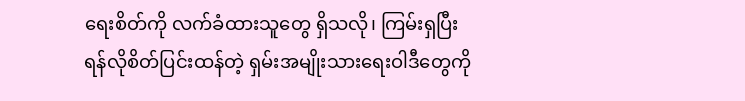ရေးစိတ်ကို လက်ခံထားသူတွေ ရှိသလို၊ ကြမ်းရှပြီး ရန်လိုစိတ်ပြင်းထန်တဲ့ ရှမ်းအမျိုးသားရေးဝါဒီတွေကို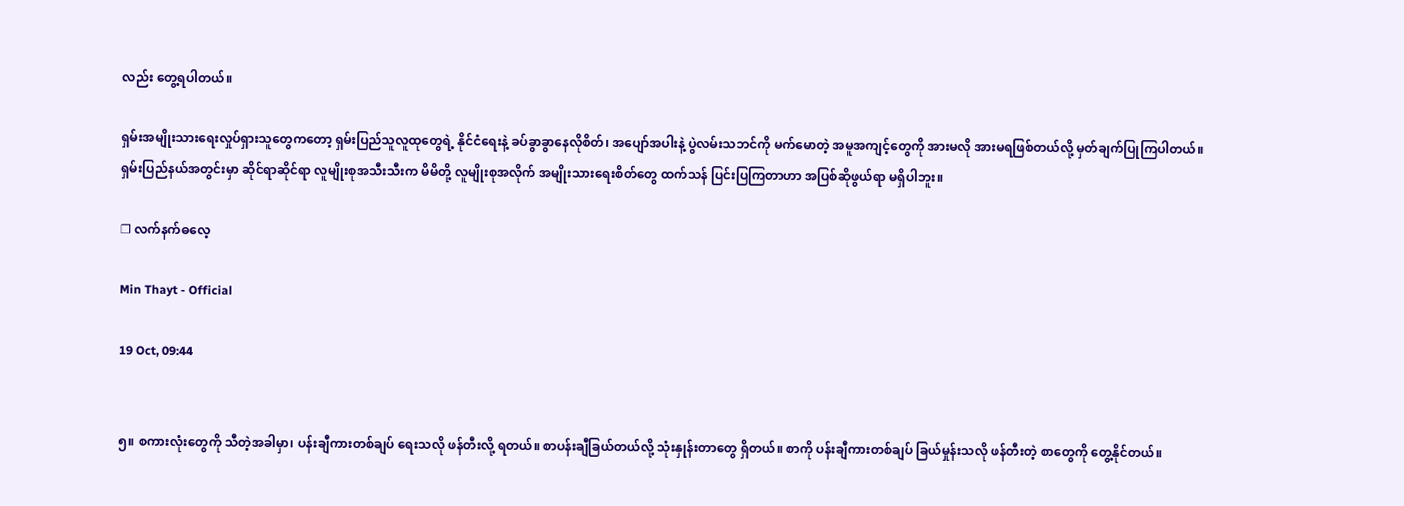လည်း တွေ့ရပါတယ်။

ရှမ်းအမျိုးသားရေးလှုပ်ရှားသူတွေကတော့ ရှမ်းပြည်သူလူထုတွေရဲ့ နိုင်ငံရေးနဲ့ ခပ်ခွာခွာနေလိုစိတ်၊ အပျော်အပါးနဲ့ ပွဲလမ်းသဘင်ကို မက်မောတဲ့ အမူအကျင့်တွေကို အားမလို အားမရဖြစ်တယ်လို့ မှတ်ချက်ပြုကြပါတယ်။ ရှမ်းပြည်နယ်အတွင်းမှာ ဆိုင်ရာဆိုင်ရာ လူမျိုးစုအသီးသီးက မိမိတို့ လူမျိုးစုအလိုက် အမျိုးသားရေးစိတ်တွေ ထက်သန် ပြင်းပြကြတာဟာ အပြစ်ဆိုဖွယ်ရာ မရှိပါဘူး။

❐ လက်နက်ဓလေ့

Min Thayt - Official

19 Oct, 09:44


၅။ စကားလုံးတွေကို သီတဲ့အခါမှာ၊ ပန်းချီကားတစ်ချပ် ရေးသလို ဖန်တီးလို့ ရတယ်။ စာပန်းချီခြယ်တယ်လို့ သုံးနှုန်းတာတွေ ရှိတယ်။ စာကို ပန်းချီကားတစ်ချပ် ခြယ်မှုန်းသလို ဖန်တီးတဲ့ စာတွေကို တွေ့နိုင်တယ်။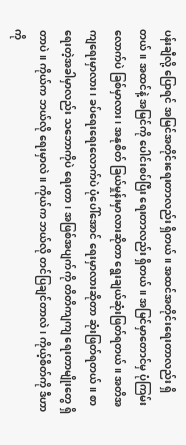ပန်းချီလို့ ပြောရင် အမြင်အတိုင်းရေးတာလည်း ရှိတယ်။ အထင်အတိုင်းရေးတာလည်း ရှိတယ်။ အထင်နဲ့ အမြင်ကို ပေါင်းစပ်ပြီး ရေးတာလည်း ရှိတယ်။ အမြင်မှာတောင်မှ ပုံကြမ်းလောက်ပဲ ခြစ်မှာလား၊ အနုစိတ် ခြယ်မှုန်းမှာလားဆိုတာ ရွေးချယ်ဆုံးဖြတ်ရတယ်။ အတိအကျရေးမှာလား၊ ခပ်ရေးရေးလောက်ပဲ ပုံပေါ်အောင် ရေးမှာလားဆိုတာ ဆုံးဖြတ်ရတယ်။ စာရေးတဲ့အခါမှာလည်း သဘောကိုပဲ ရေးတာ၊ အဖြစ်အပျက်ကို တိတိကျကျ ရေးတာမျိုးတွေ ရှိတာပဲ။ ကိုယ်က ဘယ်လို ရေးမှာလဲ။ ကိုယ်က ဘယ်လို တင်ပြချင်တာလဲ၊ ကိုယ့်စိတ်ကို ဒီဟာကို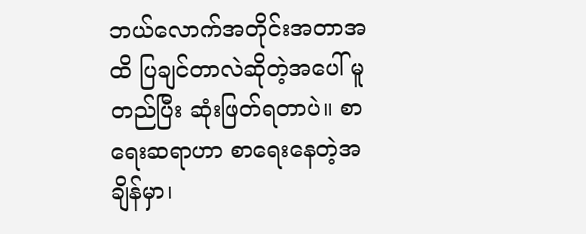ဘယ်လောက်အတိုင်းအတာအထိ ပြချင်တာလဲဆိုတဲ့အပေါ် မူတည်ပြီး ဆုံးဖြတ်ရတာပဲ။ စာရေးဆရာဟာ စာရေးနေတဲ့အချိန်မှာ၊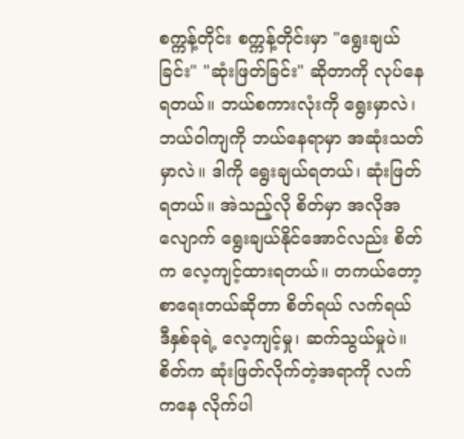စက္ကန့်တိုင်း စက္ကန့်တိုင်းမှာ "ရွေးချယ်ခြင်း" "ဆုံးဖြတ်ခြင်း" ဆိုတာကို လုပ်နေရတယ်။ ဘယ်စကားလုံးကို ရွေးမှာလဲ၊ ဘယ်ဝါကျကို ဘယ်နေရာမှာ အဆုံးသတ်မှာလဲ။ ဒါကို ရွေးချယ်ရတယ်၊ ဆုံးဖြတ်ရတယ်။ အဲသည့်လို စိတ်မှာ အလိုအလျောက် ရွေးချယ်နိုင်အောင်လည်း စိတ်က လေ့ကျင့်ထားရတယ်။ တကယ်တော့ စာရေးတယ်ဆိုတာ စိတ်ရယ် လက်ရယ် ဒီနှစ်ခုရဲ့ လေ့ကျင့်မှု၊ ဆက်သွယ်မှုပဲ။ စိတ်က ဆုံးဖြတ်လိုက်တဲ့အရာကို လက်ကနေ လိုက်ပါ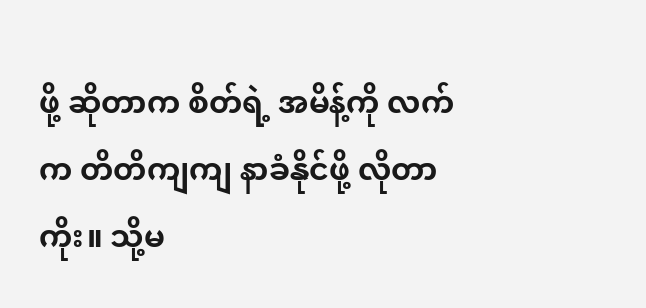ဖို့ ဆိုတာက စိတ်ရဲ့ အမိန့်ကို လက်က တိတိကျကျ နာခံနိုင်ဖို့ လိုတာကိုး။ သို့မ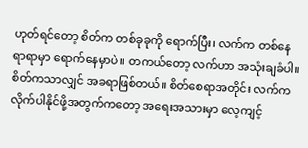ဟုတ်ရင်တော့ စိတ်က တစ်ခုခုကို ရောက်ပြီး၊ လက်က တစ်နေရာရာမှာ ရောက်နေမှာပဲ။ တကယ်တော့ လက်ဟာ အသုံးချခံပါ။ စိတ်ကသာလျှင် အခရာဖြစ်တယ်။ စိတ်စေရာအတိုင်း လက်က လိုက်ပါနိုင်ဖို့အတွက်ကတော့ အရေးအသားမှာ လေ့ကျင့်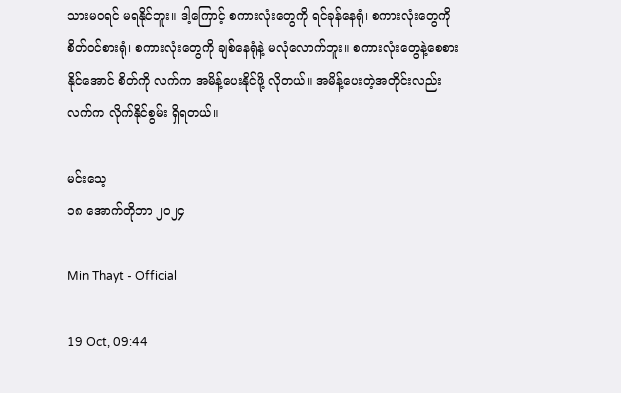သားမဝရင် မရနိုင်ဘူး။ ဒါ့ကြောင့် စကားလုံးတွေကို ရင်ခုန်နေရုံ၊ စကားလုံးတွေကို စိတ်ဝင်စားရုံ၊ စကားလုံးတွေကို ချစ်နေရုံနဲ့ မလုံလောက်ဘူး။ စကားလုံးတွေနဲ့စေစားနိုင်အောင် စိတ်ကို လက်က အမိန့်ပေးနိုင်ဖို့ လိုတယ်။ အမိန့်ပေးတဲ့အတိုင်းလည်း လက်က လိုက်နိုင်စွမ်း ရှိရတယ်။

မင်းသေ့
၁၈ အောက်တိုဘာ ၂၀၂၄

Min Thayt - Official

19 Oct, 09:44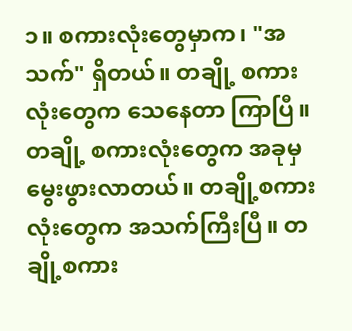၁။ စကားလုံးတွေမှာက၊ "အသက်" ရှိတယ်။ တချို့ စကားလုံးတွေက သေနေတာ ကြာပြီ။ တချို့ စကားလုံးတွေက အခုမှ မွေးဖွားလာတယ်။ တချို့စကားလုံးတွေက အသက်ကြီးပြီ။ တချို့စကား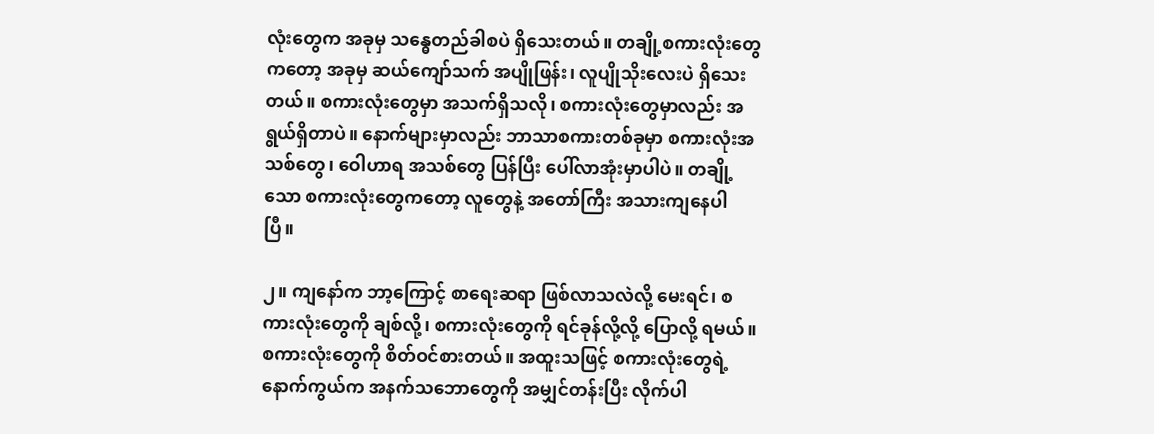လုံးတွေက အခုမှ သန္ဓေတည်ခါစပဲ ရှိသေးတယ်။ တချို့စကားလုံးတွေကတော့ အခုမှ ဆယ်ကျော်သက် အပျိုဖြန်း၊ လူပျိုသိုးလေးပဲ ရှိသေးတယ်။ စကားလုံးတွေမှာ အသက်ရှိသလို၊ စကားလုံးတွေမှာလည်း အရွယ်ရှိတာပဲ။ နောက်များမှာလည်း ဘာသာစကားတစ်ခုမှာ စကားလုံးအသစ်တွေ၊ ဝေါဟာရ အသစ်တွေ ပြန်ပြီး ပေါ်လာအုံးမှာပါပဲ။ တချို့သော စကားလုံးတွေကတော့ လူတွေနဲ့ အတော်ကြီး အသားကျနေပါပြီ။

၂။ ကျနော်က ဘာ့ကြောင့် စာရေးဆရာ ဖြစ်လာသလဲလို့ မေးရင်၊ စကားလုံးတွေကို ချစ်လို့၊ စကားလုံးတွေကို ရင်ခုန်လို့လို့ ပြောလို့ ရမယ်။ စကားလုံးတွေကို စိတ်ဝင်စားတယ်။ အထူးသဖြင့် စကားလုံးတွေရဲ့ နောက်ကွယ်က အနက်သဘောတွေကို အမျှင်တန်းပြီး လိုက်ပါ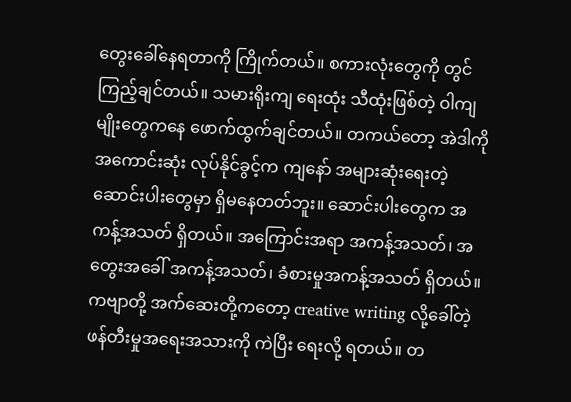တွေးခေါ်နေရတာကို ကြိုက်တယ်။ စကားလုံးတွေကို တွင်ကြည့်ချင်တယ်။ သမားရိုးကျ ရေးထုံး သီထုံးဖြစ်တဲ့ ဝါကျမျိုးတွေကနေ ဖောက်ထွက်ချင်တယ်။ တကယ်တော့ အဲဒါကို အကောင်းဆုံး လုပ်နိုင်ခွင့်က ကျနော် အများဆုံးရေးတဲ့ ဆောင်းပါးတွေမှာ ရှိမနေတတ်ဘူး။ ဆောင်းပါးတွေက အကန့်အသတ် ရှိတယ်။ အကြောင်းအရာ အကန့်အသတ်၊ အတွေးအခေါ် အကန့်အသတ်၊ ခံစားမှုအကန့်အသတ် ရှိတယ်။ ကဗျာတို့ အက်ဆေးတို့ကတော့ creative writing လို့ခေါ်တဲ့ ဖန်တီးမှုအရေးအသားကို ကဲပြီး ရေးလို့ ရတယ်။ တ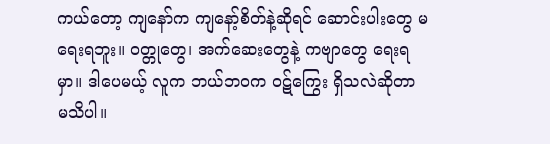ကယ်တော့ ကျနော်က ကျနော့်စိတ်နဲ့ဆိုရင် ဆောင်းပါးတွေ မရေးရဘူး။ ဝတ္တုတွေ၊ အက်ဆေးတွေနဲ့ ကဗျာတွေ ရေးရမှာ။ ဒါပေမယ့် လူက ဘယ်ဘဝက ဝဋ်ကြွေး ရှိသလဲဆိုတာ မသိပါ။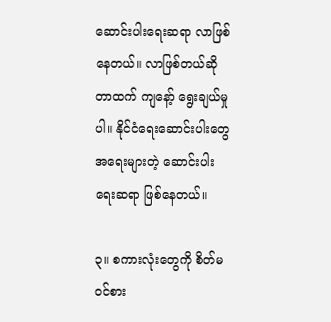ဆောင်းပါးရေးဆရာ လာဖြစ်နေတယ်။ လာဖြစ်တယ်ဆိုတာထက် ကျနော့် ရွေးချယ်မှုပါ။ နိုင်ငံရေးဆောင်းပါးတွေ အရေးများတဲ့ ဆောင်းပါးရေးဆရာ ဖြစ်နေတယ်။

၃။ စကားလုံးတွေကို စိတ်မဝင်စား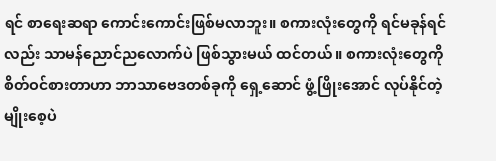ရင် စာရေးဆရာ ကောင်းကောင်းဖြစ်မလာဘူး။ စကားလုံးတွေကို ရင်မခုန်ရင်လည်း သာမန်ညောင်ညလောက်ပဲ ဖြစ်သွားမယ် ထင်တယ်။ စကားလုံးတွေကို စိတ်ဝင်စားတာဟာ ဘာသာဗေဒတစ်ခုကို ရှေ့ဆောင် ဖွံ့ဖြိုးအောင် လုပ်နိုင်တဲ့ မျိုးစေ့ပဲ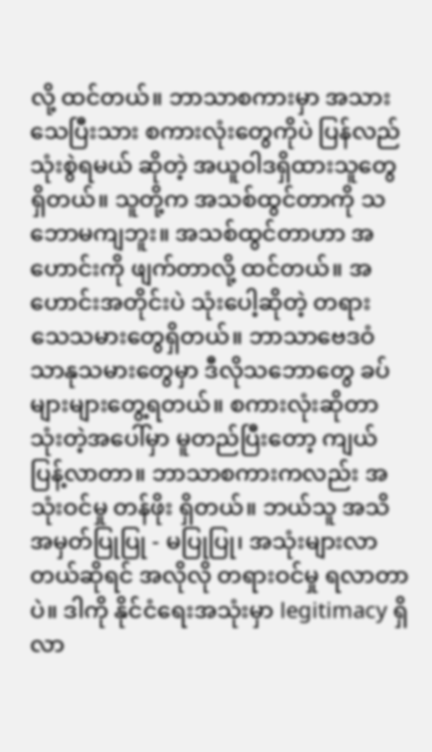လို့ ထင်တယ်။ ဘာသာစကားမှာ အသားသေပြီးသား စကားလုံးတွေကိုပဲ ပြန်လည် သုံးစွဲရမယ် ဆိုတဲ့ အယူဝါဒရှိထားသူတွေ ရှိတယ်။ သူတို့က အသစ်ထွင်တာကို သဘောမကျဘူး။ အသစ်ထွင်တာဟာ အဟောင်းကို ဖျက်တာလို့ ထင်တယ်။ အဟောင်းအတိုင်းပဲ သုံးပေါ့ဆိုတဲ့ တရားသေသမားတွေရှိတယ်။ ဘာသာဗေဒဝံသာနုသမားတွေမှာ ဒီလိုသဘောတွေ ခပ်များများတွေ့ရတယ်။ စကားလုံးဆိုတာ သုံးတဲ့အပေါ်မှာ မူတည်ပြီးတော့ ကျယ်ပြန့်လာတာ။ ဘာသာစကားကလည်း အသုံးဝင်မှု တန်ဖိုး ရှိတယ်။ ဘယ်သူ အသိအမှတ်ပြုပြု - မပြုပြု၊ အသုံးများလာတယ်ဆိုရင် အလိုလို တရားဝင်မှု ရလာတာပဲ။ ဒါကို နိုင်ငံရေးအသုံးမှာ legitimacy ရှိလာ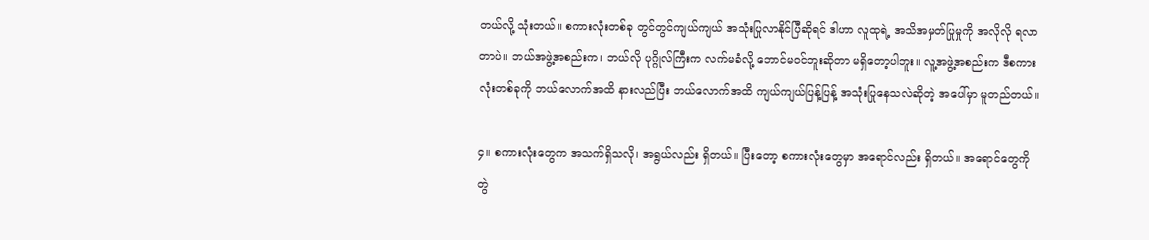တယ်လို့ သုံးတယ်။ စကားလုံးတစ်ခု တွင်တွင်ကျယ်ကျယ် အသုံးပြုလာနိုင်ပြီဆိုရင် ဒါဟာ လူထုရဲ့ အသိအမှတ်ပြုမှုကို အလိုလို ရလာတာပဲ။ ဘယ်အဖွဲ့အစည်းက၊ ဘယ်လို ပုဂ္ဂိုလ်ကြီးက လက်မခံလို့ ဘောင်မဝင်ဘူးဆိုတာ မရှိတော့ပါဘူး။ လူ့အဖွဲ့အစည်းက ဒီစကားလုံးတစ်ခုကို ဘယ်လောက်အထိ နားလည်ပြီး ဘယ်လောက်အထိ ကျယ်ကျယ်ပြန့်ပြန့် အသုံးပြုနေသလဲဆိုတဲ့ အပေါ်မှာ မူတည်တယ်။

၄။ စကားလုံးတွေက အသက်ရှိသလို၊ အရွယ်လည်း ရှိတယ်။ ပြီးတော့ စကားလုံးတွေမှာ အရောင်လည်း ရှိတယ်။ အရောင်တွေကို တွဲ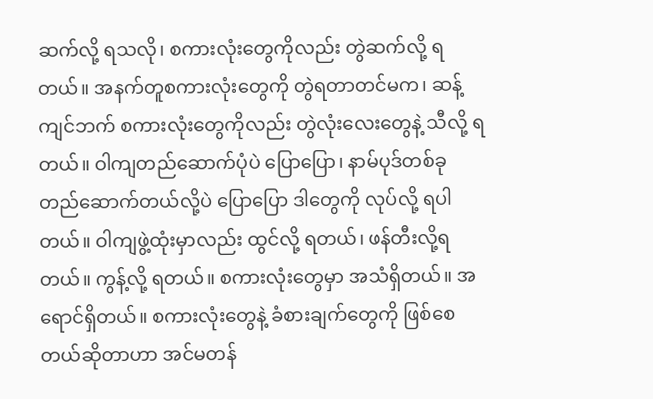ဆက်လို့ ရသလို၊ စကားလုံးတွေကိုလည်း တွဲဆက်လို့ ရတယ်။ အနက်တူစကားလုံးတွေကို တွဲရတာတင်မက၊ ဆန့်ကျင်ဘက် စကားလုံးတွေကိုလည်း တွဲလုံးလေးတွေနဲ့ သီလို့ ရတယ်။ ဝါကျတည်ဆောက်ပုံပဲ ပြောပြော၊ နာမ်ပုဒ်တစ်ခု တည်ဆောက်တယ်လို့ပဲ ပြောပြော ဒါတွေကို လုပ်လို့ ရပါတယ်။ ဝါကျဖွဲ့ထုံးမှာလည်း ထွင်လို့ ရတယ်၊ ဖန်တီးလို့ရတယ်။ ကွန့်လို့ ရတယ်။ စကားလုံးတွေမှာ အသံရှိတယ်။ အရောင်ရှိတယ်။ စကားလုံးတွေနဲ့ ခံစားချက်တွေကို ဖြစ်စေတယ်ဆိုတာဟာ အင်မတန်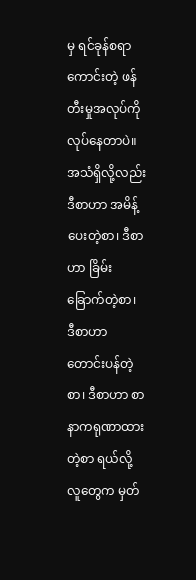မှ ရင်ခုန်စရာကောင်းတဲ့ ဖန်တီးမှုအလုပ်ကို လုပ်နေတာပဲ။ အသံရှိလို့လည်း ဒီစာဟာ အမိန့်ပေးတဲ့စာ၊ ဒီစာဟာ ခြိမ်းခြောက်တဲ့စာ၊ ဒီစာဟာ တောင်းပန်တဲ့စာ၊ ဒီစာဟာ စာနာကရုဏာထားတဲ့စာ ရယ်လို့ လူတွေက မှတ်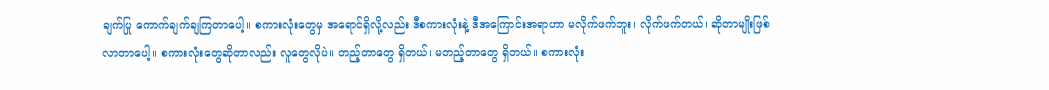ချက်ပြု ကောက်ချက်ချကြတာပေါ့။ စကားလုံးတွေမှ အရောင်ရှိလို့လည်း ဒီစကားလုံးနဲ့ ဒီအကြောင်းအရာဟာ မလိုက်ဖက်ဘူး၊ လိုက်ဖက်တယ်၊ ဆိုတာမျိုးဖြစ်လာတာပေါ့။ စကားလုံးတွေဆိုတာလည်း လူတွေလိုပဲ။ တည့်တာတွေ ရှိတယ်၊ မတည့်တာတွေ ရှိတယ်။ စကားလုံး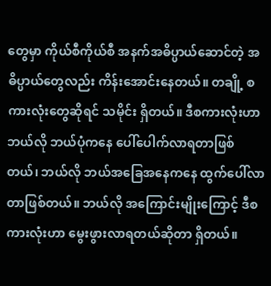တွေမှာ ကိုယ်စီကိုယ်စီ အနက်အဓိပ္ပာယ်ဆောင်တဲ့ အဓိပ္ပာယ်တွေလည်း ကိန်းအောင်းနေတယ်။ တချို့ စကားလုံးတွေဆိုရင် သမိုင်း ရှိတယ်။ ဒီစကားလုံးဟာ ဘယ်လို ဘယ်ပုံကနေ ပေါ်ပေါက်လာရတာဖြစ်တယ်၊ ဘယ်လို ဘယ်အခြေအနေကနေ ထွက်ပေါ်လာတာဖြစ်တယ်။ ဘယ်လို အကြောင်းမျိုးကြောင့် ဒီစကားလုံးဟာ မွေးဖွားလာရတယ်ဆိုတာ ရှိတယ်။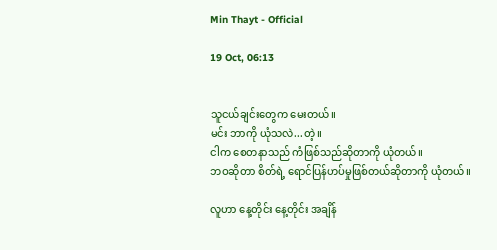Min Thayt - Official

19 Oct, 06:13


သူငယ်ချင်းတွေက မေးတယ်။
မင်း ဘာကို ယုံသလဲ...တဲ့။
ငါက စေတနာသည် ကံဖြစ်သည်ဆိုတာကို ယုံတယ်။
ဘဝဆိုတာ စိတ်ရဲ့ ရောင်ပြန်ဟပ်မှုဖြစ်တယ်ဆိုတာကို ယုံတယ်။

လူဟာ နေ့တိုင်း နေ့တိုင်း အချိန်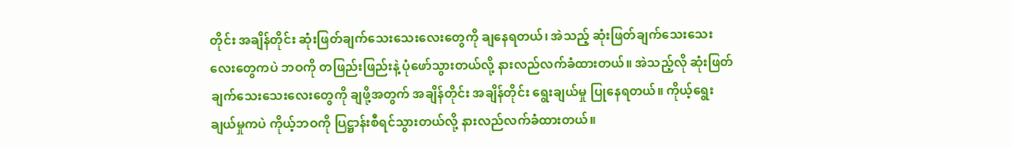တိုင်း အချိန်တိုင်း ဆုံးဖြတ်ချက်သေးသေးလေးတွေကို ချနေရတယ်၊ အဲသည့် ဆုံးဖြတ်ချက်သေးသေးလေးတွေကပဲ ဘဝကို တဖြည်းဖြည်းနဲ့ ပုံဖော်သွားတယ်လို့ နားလည်လက်ခံထားတယ်။ အဲသည့်လို ဆုံးဖြတ်ချက်သေးသေးလေးတွေကို ချဖို့အတွက် အချိန်တိုင်း အချိန်တိုင်း ရွေးချယ်မှု ပြုနေရတယ်။ ကိုယ့်ရွေးချယ်မှုကပဲ ကိုယ့်ဘဝကို ပြဋ္ဌာန်းစီရင်သွားတယ်လို့ နားလည်လက်ခံထားတယ်။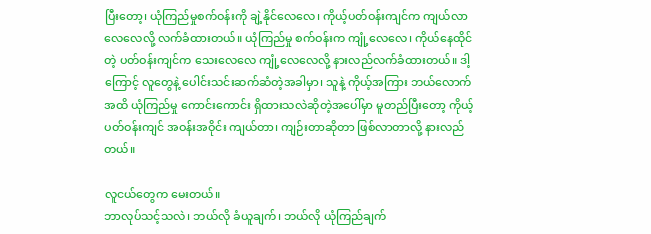ပြီးတော့၊ ယုံကြည်မှုစက်ဝန်းကို ချဲ့နိုင်လေလေ၊ ကိုယ့်ပတ်ဝန်းကျင်က ကျယ်လာလေလေလို့ လက်ခံထားတယ်။ ယုံကြည်မှု စက်ဝန်းက ကျုံ့လေလေ၊ ကိုယ်နေထိုင်တဲ့ ပတ်ဝန်းကျင်က သေးလေလေ ကျုံ့လေလေလို့ နားလည်လက်ခံထားတယ်။ ဒါ့ကြောင့် လူတွေနဲ့ ပေါင်းသင်းဆက်ဆံတဲ့အခါမှာ၊ သူနဲ့ ကိုယ့်အကြား ဘယ်လောက်အထိ ယုံကြည်မှု ကောင်းကောင်း ရှိထားသလဲဆိုတဲ့အပေါ်မှာ မူတည်ပြီးတော့ ကိုယ့်ပတ်ဝန်းကျင် အဝန်းအဝိုင်း ကျယ်တာ၊ ကျဉ်းတာဆိုတာ ဖြစ်လာတာလို့ နားလည်တယ်။

လူငယ်တွေက မေးတယ်။
ဘာလုပ်သင့်သလဲ၊ ဘယ်လို ခံယူချက်၊ ဘယ်လို ယုံကြည်ချက်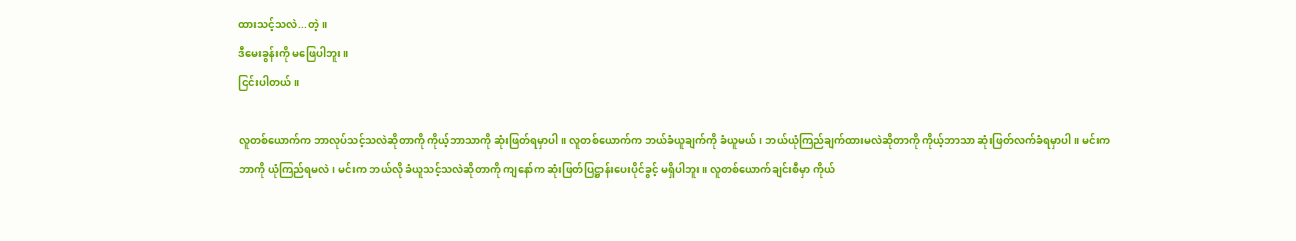ထားသင့်သလဲ...တဲ့။
ဒီမေးခွန်းကို မဖြေပါဘူး။
ငြင်းပါတယ်။

လူတစ်ယောက်က ဘာလုပ်သင့်သလဲဆိုတာကို ကိုယ့်ဘာသာကို ဆုံးဖြတ်ရမှာပါ။ လူတစ်ယောက်က ဘယ်ခံယူချက်ကို ခံယူမယ်၊ ဘယ်ယုံကြည်ချက်ထားမလဲဆိုတာကို ကိုယ့်ဘာသာ ဆုံးဖြတ်လက်ခံရမှာပါ။ မင်းက ဘာကို ယုံကြည်ရမလဲ၊ မင်းက ဘယ်လို ခံယူသင့်သလဲဆိုတာကို ကျနော်က ဆုံးဖြတ်ပြဋ္ဌာန်းပေးပိုင်ခွင့် မရှိပါဘူး။ လူတစ်ယောက်ချင်းစီမှာ ကိုယ်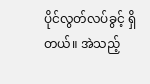ပိုင်လွတ်လပ်ခွင့် ရှိတယ်။ အဲသည့်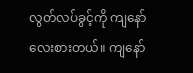လွတ်လပ်ခွင့်ကို ကျနော် လေးစားတယ်။ ကျနော်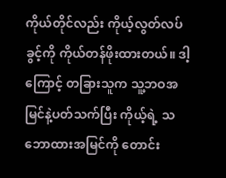ကိုယ်တိုင်လည်း ကိုယ့်လွတ်လပ်ခွင့်ကို ကိုယ်တန်ဖိုးထားတယ်။ ဒါ့ကြောင့် တခြားသူက သူ့ဘဝအမြင်နဲ့ပတ်သက်ပြီး ကိုယ့်ရဲ့ သဘောထားအမြင်ကို တောင်း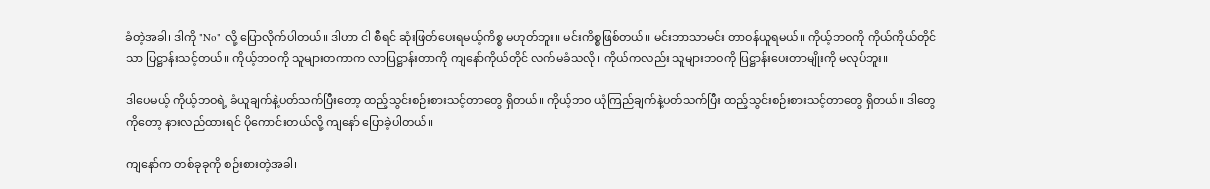ခံတဲ့အခါ၊ ဒါကို "No" လို့ ပြောလိုက်ပါတယ်။ ဒါဟာ ငါ စီရင် ဆုံးဖြတ်ပေးရမယ့်ကိစ္စ မဟုတ်ဘူး။ မင်းကိစ္စဖြစ်တယ်။ မင်းဘာသာမင်း တာဝန်ယူရမယ်။ ကိုယ့်ဘဝကို ကိုယ်ကိုယ်တိုင်သာ ပြဋ္ဌာန်းသင့်တယ်။ ကိုယ့်ဘဝကို သူများတကာက လာပြဋ္ဌာန်းတာကို ကျနော်ကိုယ်တိုင် လက်မခံသလို၊ ကိုယ်ကလည်း သူများဘဝကို ပြဋ္ဌာန်းပေးတာမျိုးကို မလုပ်ဘူး။

ဒါပေမယ့် ကိုယ့်ဘဝရဲ့ ခံယူချက်နဲ့ပတ်သက်ပြီးတော့ ထည့်သွင်းစဉ်းစားသင့်တာတွေ ရှိတယ်။ ကိုယ့်ဘဝ ယုံကြည်ချက်နဲ့ပတ်သက်ပြီး ထည့်သွင်းစဉ်းစားသင့်တာတွေ ရှိတယ်။ ဒါတွေကိုတော့ နားလည်ထားရင် ပိုကောင်းတယ်လို့ ကျနော် ပြောခဲ့ပါတယ်။

ကျနော်က တစ်ခုခုကို စဉ်းစားတဲ့အခါ၊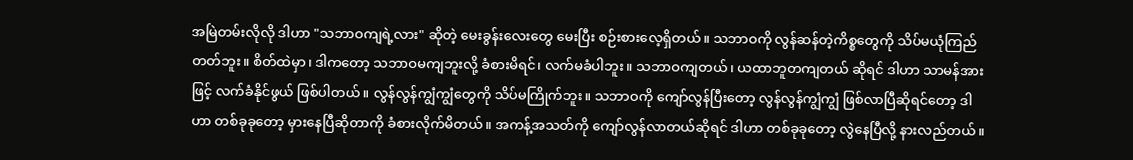အမြဲတမ်းလိုလို ဒါဟာ "သဘာဝကျရဲ့လား" ဆိုတဲ့ မေးခွန်းလေးတွေ မေးပြီး စဉ်းစားလေ့ရှိတယ်။ သဘာဝကို လွန်ဆန်တဲ့ကိစ္စတွေကို သိပ်မယုံကြည်တတ်ဘူး။ စိတ်ထဲမှာ၊ ဒါကတော့ သဘာဝမကျဘူးလို့ ခံစားမိရင်၊ လက်မခံပါဘူး။ သဘာဝကျတယ်၊ ယထာဘူတကျတယ် ဆိုရင် ဒါဟာ သာမန်အားဖြင့် လက်ခံနိုင်ဖွယ် ဖြစ်ပါတယ်။ လွန်လွန်ကျွံကျွံတွေကို သိပ်မကြိုက်ဘူး။ သဘာဝကို ကျော်လွန်ပြီးတော့ လွန်လွန်ကျွံကျွံ ဖြစ်လာပြီဆိုရင်တော့ ဒါဟာ တစ်ခုခုတော့ မှားနေပြီဆိုတာကို ခံစားလိုက်မိတယ်။ အကန့်အသတ်ကို ကျော်လွန်လာတယ်ဆိုရင် ဒါဟာ တစ်ခုခုတော့ လွဲနေပြီလို့ နားလည်တယ်။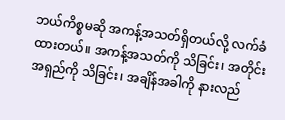ဘယ်ကိစ္စမဆို အကန့်အသတ်ရှိတယ်လို့ လက်ခံထားတယ်။ အကန့်အသတ်ကို သိခြင်း၊ အတိုင်းအရှည်ကို သိခြင်း၊ အချိန်အခါကို နားလည်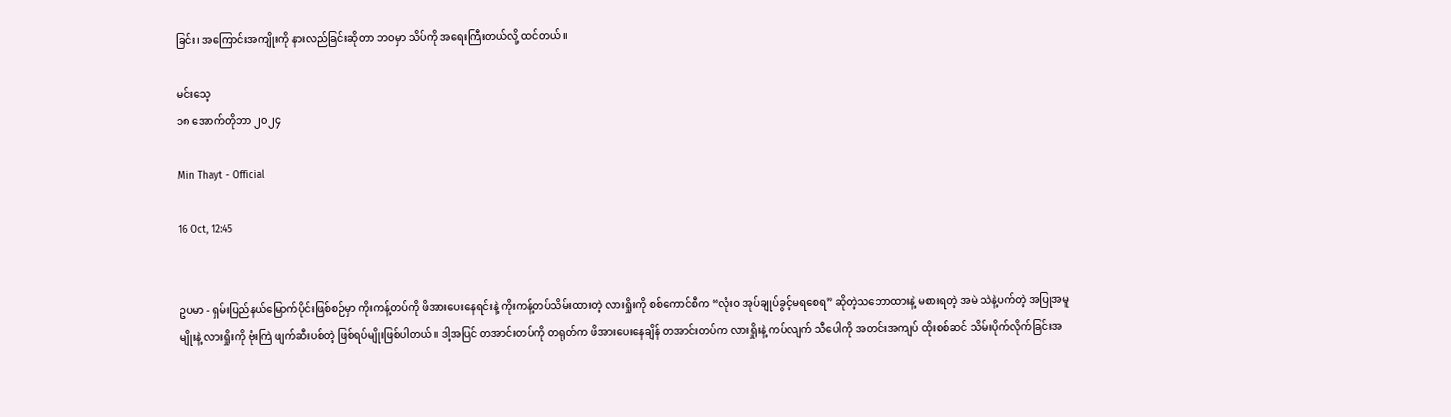ခြင်း၊ အကြောင်းအကျိုးကို နားလည်ခြင်းဆိုတာ ဘဝမှာ သိပ်ကို အရေးကြီးတယ်လို့ ထင်တယ်။

မင်းသေ့
၁၈ အောက်တိုဘာ ၂၀၂၄

Min Thayt - Official

16 Oct, 12:45


ဥပမာ - ရှမ်းပြည်နယ်မြောက်ပိုင်းဖြစ်စဉ်မှာ ကိုးကန့်တပ်ကို ဖိအားပေးနေရင်းနဲ့ ကိုးကန့်တပ်သိမ်းထားတဲ့ လားရှိုးကို စစ်ကောင်စီက “လုံးဝ အုပ်ချုပ်ခွင့်မရစေရ” ဆိုတဲ့သဘောထားနဲ့ မစားရတဲ့ အမဲ သဲနဲ့ပက်တဲ့ အပြုအမူမျိုးနဲ့ လားရှိုးကို ဗုံးကြဲ ဖျက်ဆီးပစ်တဲ့ ဖြစ်ရပ်မျိုးဖြစ်ပါတယ်။ ဒါ့အပြင် တအာင်းတပ်ကို တရုတ်က ဖိအားပေးနေချိန် တအာင်းတပ်က လားရှိုးနဲ့ ကပ်လျက် သီပေါကို အတင်းအကျပ် ထိုးစစ်ဆင် သိမ်းပိုက်လိုက်ခြင်းအ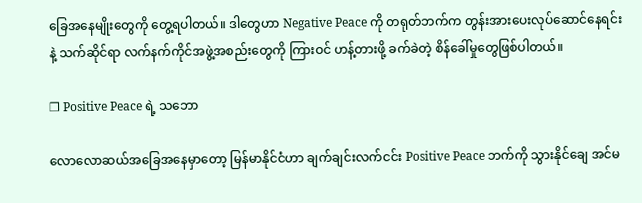ခြေအနေမျိုးတွေကို တွေ့ရပါတယ်။ ဒါတွေဟာ Negative Peace ကို တရုတ်ဘက်က တွန်းအားပေးလုပ်ဆောင်နေရင်းနဲ့ သက်ဆိုင်ရာ လက်နက်ကိုင်အဖွဲ့အစည်းတွေကို ကြားဝင် ဟန့်တားဖို့ ခက်ခဲတဲ့ စိန်ခေါ်မှုတွေဖြစ်ပါတယ်။

❐ Positive Peace ရဲ့ သဘော

လောလောဆယ်အခြေအနေမှာတော့ မြန်မာနိုင်ငံဟာ ချက်ချင်းလက်ငင်း Positive Peace ဘက်ကို သွားနိုင်ချေ အင်မ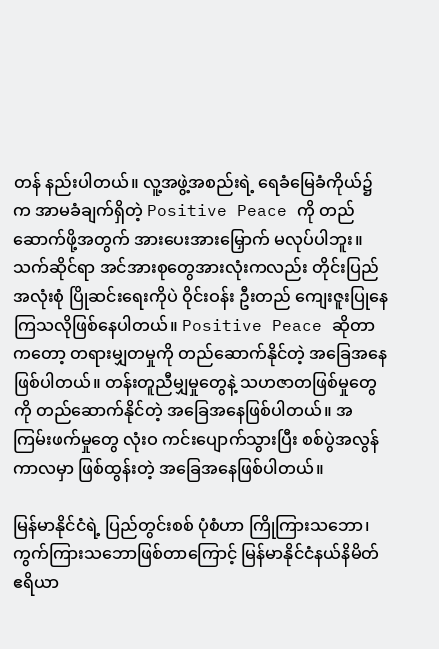တန် နည်းပါတယ်။ လူ့အဖွဲ့အစည်းရဲ့ ရေခံမြေခံကိုယ်၌က အာမခံချက်ရှိတဲ့ Positive Peace ကို တည်ဆောက်ဖို့အတွက် အားပေးအားမြှောက် မလုပ်ပါဘူး။ သက်ဆိုင်ရာ အင်အားစုတွေအားလုံးကလည်း တိုင်းပြည် အလုံးစုံ ပြိုဆင်းရေးကိုပဲ ဝိုင်းဝန်း ဦးတည် ကျေးဇူးပြုနေကြသလိုဖြစ်နေပါတယ်။ Positive Peace ဆိုတာကတော့ တရားမျှတမှုကို တည်ဆောက်နိုင်တဲ့ အခြေအနေဖြစ်ပါတယ်။ တန်းတူညီမျှမှုတွေနဲ့ သဟဇာတဖြစ်မှုတွေကို တည်ဆောက်နိုင်တဲ့ အခြေအနေဖြစ်ပါတယ်။ အကြမ်းဖက်မှုတွေ လုံးဝ ကင်းပျောက်သွားပြီး စစ်ပွဲအလွန်ကာလမှာ ဖြစ်ထွန်းတဲ့ အခြေအနေဖြစ်ပါတယ်။

မြန်မာနိုင်ငံရဲ့ ပြည်တွင်းစစ် ပုံစံဟာ ကြိုကြားသဘော၊ ကွက်ကြားသဘောဖြစ်တာကြောင့် မြန်မာနိုင်ငံနယ်နိမိတ် ဧရိယာ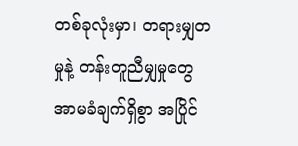တစ်ခုလုံးမှာ၊ တရားမျှတမှုနဲ့ တန်းတူညီမျှမှုတွေ အာမခံချက်ရှိစွာ အပြိုင်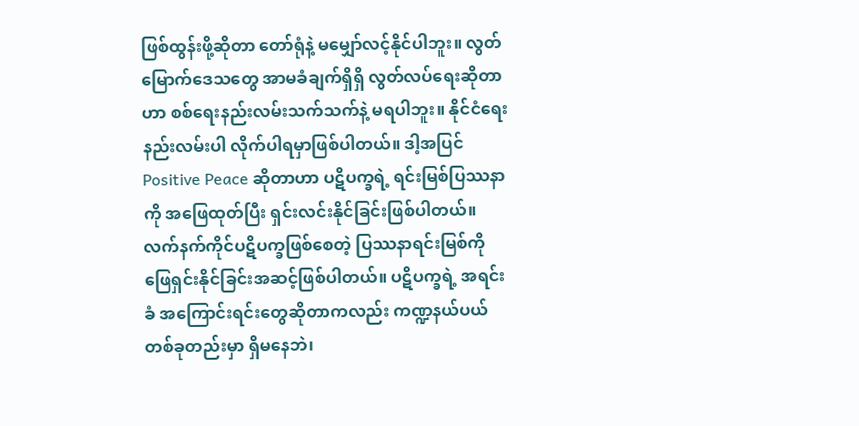ဖြစ်ထွန်းဖို့ဆိုတာ တော်ရုံနဲ့ မမျှော်လင့်နိုင်ပါဘူး။ လွတ်မြောက်ဒေသတွေ အာမခံချက်ရှိရှိ လွတ်လပ်ရေးဆိုတာဟာ စစ်ရေးနည်းလမ်းသက်သက်နဲ့ မရပါဘူး။ နိုင်ငံရေးနည်းလမ်းပါ လိုက်ပါရမှာဖြစ်ပါတယ်။ ဒါ့အပြင် Positive Peace ဆိုတာဟာ ပဋိပက္ခရဲ့ ရင်းမြစ်ပြဿနာကို အဖြေထုတ်ပြီး ရှင်းလင်းနိုင်ခြင်းဖြစ်ပါတယ်။ လက်နက်ကိုင်ပဋိပက္ခဖြစ်စေတဲ့ ပြဿနာရင်းမြစ်ကို ဖြေရှင်းနိုင်ခြင်းအဆင့်ဖြစ်ပါတယ်။ ပဋိပက္ခရဲ့ အရင်းခံ အကြောင်းရင်းတွေဆိုတာကလည်း ကဏ္ဍနယ်ပယ်တစ်ခုတည်းမှာ ရှိမနေဘဲ၊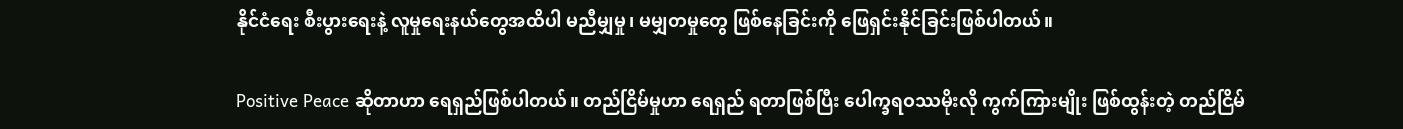နိုင်ငံရေး စီးပွားရေးနဲ့ လူမှုရေးနယ်တွေအထိပါ မညီမျှမှု၊ မမျှတမှုတွေ ဖြစ်နေခြင်းကို ဖြေရှင်းနိုင်ခြင်းဖြစ်ပါတယ်။

Positive Peace ဆိုတာဟာ ရေရှည်ဖြစ်ပါတယ်။ တည်ငြိမ်မှုဟာ ရေရှည် ရတာဖြစ်ပြီး ပေါက္ခရဝဿမိုးလို ကွက်ကြားမျိုး ဖြစ်ထွန်းတဲ့ တည်ငြိမ်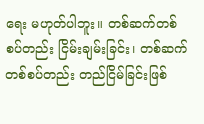ရေး မဟုတ်ပါဘူး။ တစ်ဆက်တစ်စပ်တည်း ငြိမ်းချမ်းခြင်း၊ တစ်ဆက်တစ်စပ်တည်း တည်ငြိမ်ခြင်းဖြစ်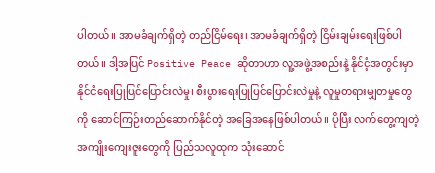ပါတယ်။ အာမခံချက်ရှိတဲ့ တည်ငြိမ်ရေး၊ အာမခံချက်ရှိတဲ့ ငြိမ်းချမ်းရေးဖြစ်ပါတယ်။ ဒါ့အပြင် Positive Peace ဆိုတာဟာ လူ့အဖွဲ့အစည်းနဲ့ နိုင်ငံ့အတွင်းမှာ နိုင်ငံရေးပြုပြင်ပြောင်းလဲမှု၊ စီးပွားရေးပြုပြင်ပြောင်းလဲမှုနဲ့ လူမှုတရားမျှတမှုတွေကို ဆောင်ကြဉ်းတည်ဆောက်နိုင်တဲ့ အခြေအနေဖြစ်ပါတယ်။ ပိုပြီး လက်တွေ့ကျတဲ့ အကျိုးကျေးဇူးတွေကို ပြည်သလူထုက သုံးဆောင်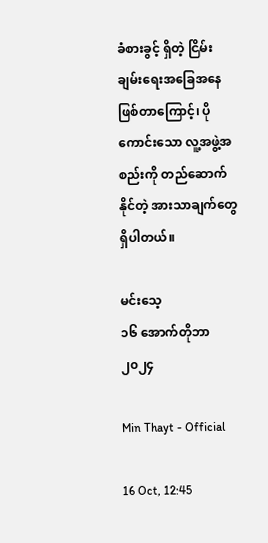ခံစားခွင့် ရှိတဲ့ ငြိမ်းချမ်းရေးအခြေအနေဖြစ်တာကြောင့်၊ ပိုကောင်းသော လူ့အဖွဲ့အစည်းကို တည်ဆောက်နိုင်တဲ့ အားသာချက်တွေ ရှိပါတယ်။

မင်းသေ့
၁၆ အောက်တိုဘာ ၂၀၂၄

Min Thayt - Official

16 Oct, 12:45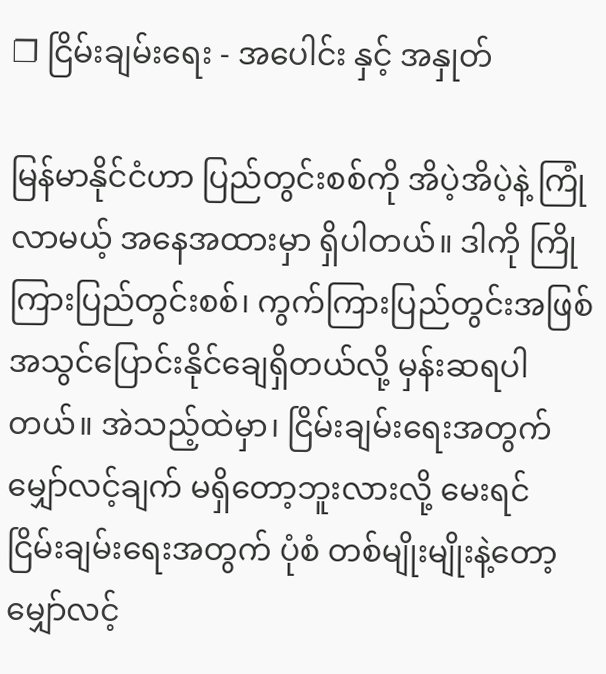❐ ငြိမ်းချမ်းရေး - အပေါင်း နှင့် အနှုတ်

မြန်မာနိုင်ငံဟာ ပြည်တွင်းစစ်ကို အိပဲ့အိပဲ့နဲ့ ကြုံလာမယ့် အနေအထားမှာ ရှိပါတယ်။ ဒါကို ကြိုကြားပြည်တွင်းစစ်၊ ကွက်ကြားပြည်တွင်းအဖြစ် အသွင်ပြောင်းနိုင်ချေရှိတယ်လို့ မှန်းဆရပါတယ်။ အဲသည့်ထဲမှာ၊ ငြိမ်းချမ်းရေးအတွက် မျှော်လင့်ချက် မရှိတော့ဘူးလားလို့ မေးရင် ငြိမ်းချမ်းရေးအတွက် ပုံစံ တစ်မျိုးမျိုးနဲ့တော့ မျှော်လင့်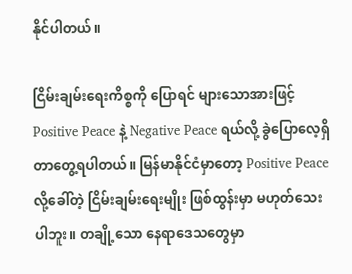နိုင်ပါတယ်။

ငြိမ်းချမ်းရေးကိစ္စကို ပြောရင် များသောအားဖြင့် Positive Peace နဲ့ Negative Peace ရယ်လို့ ခွဲပြောလေ့ရှိတာတွေ့ရပါတယ်။ မြန်မာနိုင်ငံမှာတော့ Positive Peace လို့ခေါ်တဲ့ ငြိမ်းချမ်းရေးမျိုး ဖြစ်ထွန်းမှာ မဟုတ်သေးပါဘူး။ တချို့သော နေရာဒေသတွေမှာ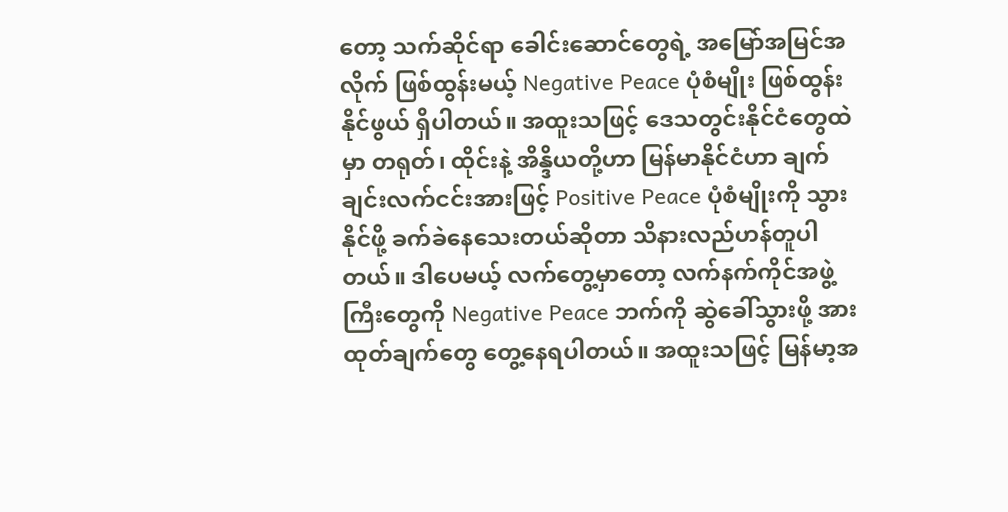တော့ သက်ဆိုင်ရာ ခေါင်းဆောင်တွေရဲ့ အမြော်အမြင်အလိုက် ဖြစ်ထွန်းမယ့် Negative Peace ပုံစံမျိုး ဖြစ်ထွန်းနိုင်ဖွယ် ရှိပါတယ်။ အထူးသဖြင့် ဒေသတွင်းနိုင်ငံတွေထဲမှာ တရုတ်၊ ထိုင်းနဲ့ အိန္ဒိယတို့ဟာ မြန်မာနိုင်ငံဟာ ချက်ချင်းလက်ငင်းအားဖြင့် Positive Peace ပုံစံမျိုးကို သွားနိုင်ဖို့ ခက်ခဲနေသေးတယ်ဆိုတာ သိနားလည်ဟန်တူပါတယ်။ ဒါပေမယ့် လက်တွေ့မှာတော့ လက်နက်ကိုင်အဖွဲ့ကြီးတွေကို Negative Peace ဘက်ကို ဆွဲခေါ်သွားဖို့ အားထုတ်ချက်တွေ တွေ့နေရပါတယ်။ အထူးသဖြင့် မြန်မာ့အ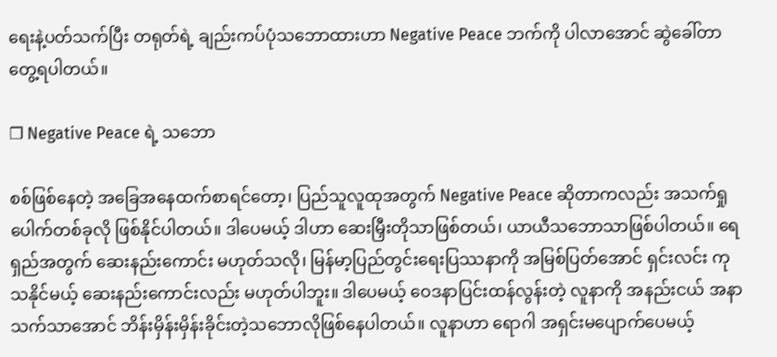ရေးနဲ့ပတ်သက်ပြီး တရုတ်ရဲ့ ချည်းကပ်ပုံသဘောထားဟာ Negative Peace ဘက်ကို ပါလာ‌အောင် ဆွဲခေါ်တာတွေ့ရပါတယ်။

❐ Negative Peace ရဲ့ သဘော

စစ်ဖြစ်နေတဲ့ အခြေအနေထက်စာရင်တော့၊ ပြည်သူလူထုအတွက် Negative Peace ဆိုတာကလည်း အသက်ရှုပေါက်တစ်ခုလို ဖြစ်နိုင်ပါတယ်။ ဒါပေမယ့် ဒါဟာ ဆေးမြှီးတိုသာဖြစ်တယ်၊ ယာယီသဘောသာဖြစ်ပါတယ်။ ရေရှည်အတွက် ဆေးနည်းကောင်း မဟုတ်သလို၊ မြန်မာ့ပြည်တွင်းရေးပြဿနာကို အမြစ်ပြတ်အောင် ရှင်းလင်း ကုသနိုင်မယ့် ဆေးနည်းကောင်းလည်း မဟုတ်ပါဘူး။ ဒါပေမယ့် ဝေဒနာပြင်းထန်လွန်းတဲ့ လူနာကို အနည်းငယ် အနာသက်သာအောင် ဘိန်းမှိန်းမှိန်းခိုင်းတဲ့သဘောလိုဖြစ်နေပါတယ်။ လူနာဟာ ရောဂါ အရှင်းမပျောက်ပေမယ့်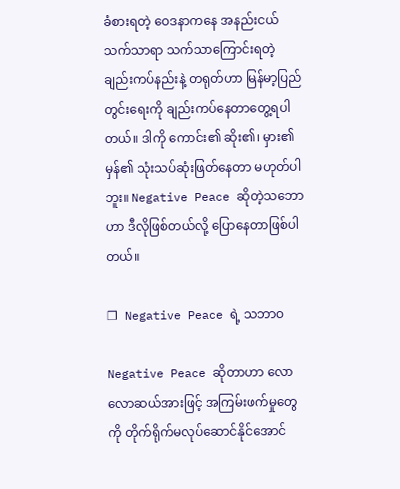ခံစားရတဲ့ ဝေဒနာကနေ အနည်းငယ် သက်သာရာ သက်သာကြောင်းရတဲ့ ချည်းကပ်နည်းနဲ့ တရုတ်ဟာ မြန်မာ့ပြည်တွင်းရေးကို ချည်းကပ်နေတာတွေ့ရပါတယ်။ ဒါကို ကောင်း၏ ဆိုး၏၊ မှား၏ မှန်၏ သုံးသပ်ဆုံးဖြတ်နေတာ မဟုတ်ပါဘူး။ Negative Peace ဆိုတဲ့သဘောဟာ ဒီလိုဖြစ်တယ်လို့ ပြောနေတာဖြစ်ပါတယ်။

❐ Negative Peace ရဲ့ သဘာဝ

Negative Peace ဆိုတာဟာ လောလောဆယ်အားဖြင့် အကြမ်းဖက်မှုတွေကို တိုက်ရိုက်မလုပ်ဆောင်နိုင်အောင်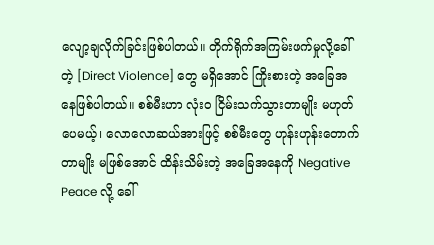လျော့ချလိုက်ခြင်းဖြစ်ပါတယ်။ တိုက်ရိုက်အကြမ်းဖက်မှုလို့ခေါ်တဲ့ [Direct Violence] တွေ မရှိအောင် ကြိုးစားတဲ့ အခြေအနေဖြစ်ပါတယ်။ စစ်မီးဟာ လုံးဝ ငြိမ်းသက်သွားတာမျိုး မဟုတ်ပေမယ့်၊ လောလောဆယ်အားဖြင့် စစ်မီးတွေ ဟုန်းဟုန်းတောက်တာမျိုး မဖြစ်အောင် ထိန်းသိမ်းတဲ့ အခြေအနေကို Negative Peace လို့ ခေါ်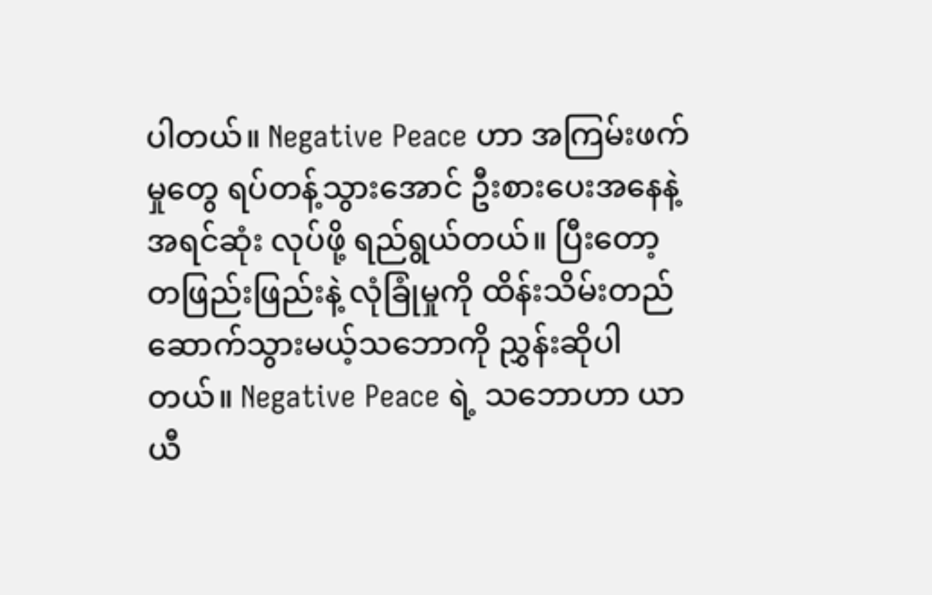ပါတယ်။ Negative Peace ဟာ အကြမ်းဖက်မှုတွေ ရပ်တန့်သွားအောင် ဦးစားပေးအနေနဲ့ အရင်ဆုံး လုပ်ဖို့ ရည်ရွယ်တယ်။ ပြီးတော့ တဖြည်းဖြည်းနဲ့ လုံခြုံမှုကို ထိန်းသိမ်းတည်ဆောက်သွားမယ့်သဘောကို ညွှန်းဆိုပါတယ်။ Negative Peace ရဲ့ သဘောဟာ ယာယီ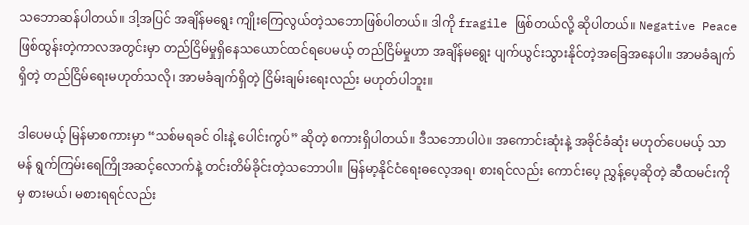သဘောဆန်ပါတယ်။ ဒါ့အပြင် အချိန်မရွေး ကျိုးကြေလွယ်တဲ့သဘောဖြစ်ပါတယ်။ ဒါကို fragile ဖြစ်တယ်လို့ ဆိုပါတယ်။ Negative Peace ဖြစ်ထွန်းတဲ့ကာလအတွင်းမှာ တည်ငြိမ်မှုရှိနေသယောင်ထင်ရပေမယ့် တည်ငြိမ်မှုဟာ အချိန်မရွေး ပျက်ယွင်းသွားနိုင်တဲ့အခြေအနေပါ။ အာမခံချက်ရှိတဲ့ တည်ငြိမ်ရေးမဟုတ်သလို၊ အာမခံချက်ရှိတဲ့ ငြိမ်းချမ်းရေးလည်း မဟုတ်ပါဘူး။

ဒါပေမယ့် မြန်မာစကားမှာ “သစ်မရခင် ဝါးနဲ့ ပေါင်းကွပ်” ဆိုတဲ့ စကားရှိပါတယ်။ ဒီသဘောပါပဲ။ အကောင်းဆုံးနဲ့ အခိုင်ခံဆုံး မဟုတ်ပေမယ့် သာမန် ရွက်ကြမ်းရေကြိုအဆင့်လောက်နဲ့ တင်းတိမ်ခိုင်းတဲ့သဘောပါ။ မြန်မာ့နိုင်ငံရေးဓလေ့အရ၊ စားရင်လည်း ကောင်းပေ့ ညွှန့်ပေ့ဆိုတဲ့ ဆီထမင်းကိုမှ စားမယ်၊ မစားရရင်လည်း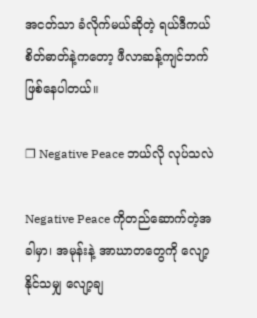အငတ်သာ ခံလိုက်မယ်ဆိုတဲ့ ရယ်ဒီကယ်စိတ်ဓာတ်နဲ့ကတော့ ဖီလာဆန့်ကျင်ဘက်ဖြစ်နေပါတယ်။

❐ Negative Peace ဘယ်လို လုပ်သလဲ

Negative Peace ကိုတည်ဆောက်တဲ့အခါမှာ၊ အမုန်းနဲ့ အာဃာတတွေကို လျော့နိုင်သမျှ လျော့ချ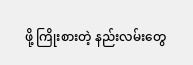ဖို့ ကြိုးစားတဲ့ နည်းလမ်းတွေ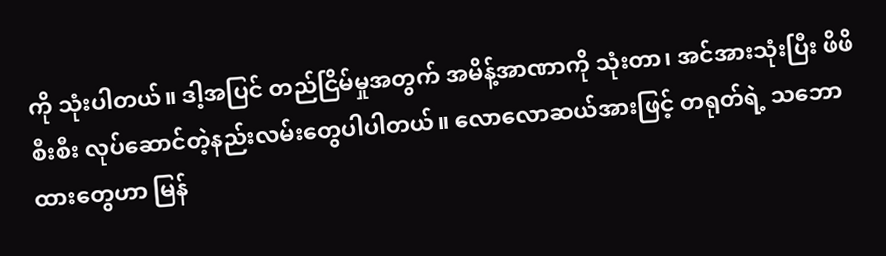ကို သုံးပါတယ်။ ဒါ့အပြင် တည်ငြိမ်မှုအတွက် အမိန့်အာဏာ‌ကို သုံးတာ၊ အင်အားသုံးပြီး ဖိဖိစီးစီး လုပ်ဆောင်တဲ့နည်းလမ်းတွေပါပါတယ်။ လောလောဆယ်အားဖြင့် တရုတ်ရဲ့ သဘောထားတွေဟာ မြန်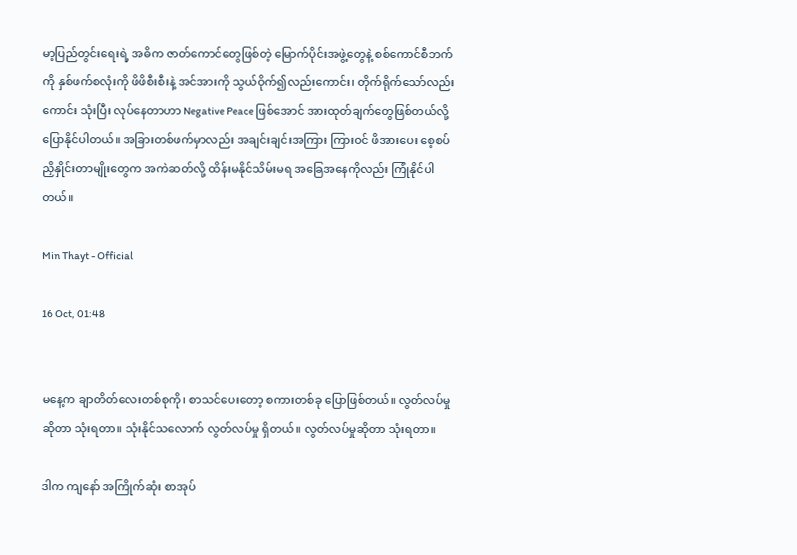မာ့ပြည်တွင်းရေးရဲ့ အဓိက ဇာတ်ကောင်တွေဖြစ်တဲ့ မြောက်ပိုင်းအဖွဲ့တွေနဲ့ စစ်ကောင်စီဘက်ကို နှစ်ဖက်စလုံးကို ဖိဖိစီးစီးနဲ့ အင်အားကို သွယ်ဝိုက်၍လည်းကောင်း၊ တိုက်ရိုက်သော်လည်းကောင်း သုံးပြီး လုပ်နေတာဟာ Negative Peace ဖြစ်အောင် အားထုတ်ချက်တွေဖြစ်တယ်လို့ ပြောနိုင်ပါတယ်။ အခြားတစ်ဖက်မှာလည်း အချင်းချင်းအကြား ကြားဝင် ဖိအားပေး စေ့စပ်ညှိနှိုင်းတာမျိုးတွေက အကဲဆတ်လို့ ထိန်းမနိုင်သိမ်းမရ အခြေအနေကိုလည်း ကြုံနိုင်ပါတယ်။

Min Thayt - Official

16 Oct, 01:48


မနေ့က ချာတိတ်လေးတစ်စုကို၊ စာသင်ပေးတော့ စကားတစ်ခု ပြောဖြစ်တယ်။ လွတ်လပ်မှုဆိုတာ သုံးရတာ။ သုံးနိုင်သလောက် လွတ်လပ်မှု ရှိတယ်။ လွတ်လပ်မှုဆိုတာ သုံးရတာ။

ဒါက ကျနော် အကြိုက်ဆုံး စာအုပ်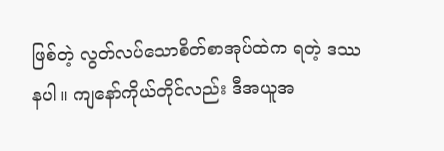ဖြစ်တဲ့ လွတ်လပ်သောစိတ်စာအုပ်ထဲက ရတဲ့ ဒဿနပါ။ ကျနော်ကိုယ်တိုင်လည်း ဒီအယူအ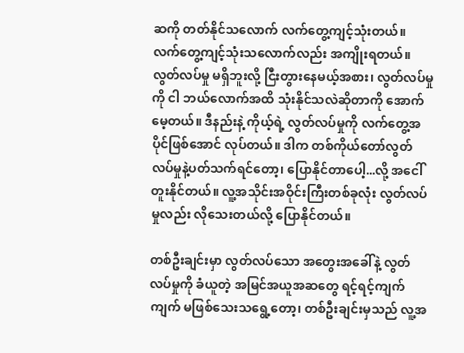ဆကို တတ်နိုင်သလောက် လက်တွေ့ကျင့်သုံးတယ်။ လက်တွေ့ကျင့်သုံးသလောက်လည်း အကျိုးရတယ်။ လွတ်လပ်မှု မရှိဘူးလို့ ငြီးတွားနေမယ့်အစား၊ လွတ်လပ်မှုကို ငါ ဘယ်လောက်အထိ သုံးနိုင်သလဲဆိုတာကို အောက်မေ့တယ်။ ဒီနည်းနဲ့ ကိုယ့်ရဲ့ လွတ်လပ်မှုကို လက်တွေ့အပိုင်ဖြစ်အောင် လုပ်တယ်။ ဒါက တစ်ကိုယ်တော်လွတ်လပ်မှုနဲ့ပတ်သက်ရင်တော့၊ ပြောနိုင်တာပေါ့...လို့ အငေါ်တူးနိုင်တယ်။ လူ့အသိုင်းအဝိုင်းကြီးတစ်ခုလုံး လွတ်လပ်မှုလည်း လိုသေးတယ်လို့ ပြောနိုင်တယ်။

တစ်ဦးချင်းမှာ လွတ်လပ်သော အတွေးအခေါ်နဲ့ လွတ်လပ်မှုကို ခံယူတဲ့ အမြင်အယူအဆတွေ ရင့်ရင့်ကျက်ကျက် မဖြစ်သေးသရွေ့တော့၊ တစ်ဦးချင်းမှသည် လူ့အ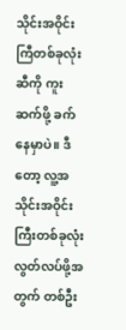သိုင်းအဝိုင်းကြီတစ်ခုလုံးဆီကို ကူးဆက်ဖို့ ခက်နေမှာပဲ။ ဒီတော့ လူ့အသိုင်းအဝိုင်းကြီးတစ်ခုလုံးလွတ်လပ်ဖို့အတွက် တစ်ဦး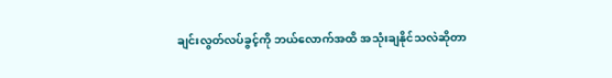ချင်းလွတ်လပ်ခွင့်ကို ဘယ်လောက်အထိ အသုံးချနိုင်သလဲဆိုတာ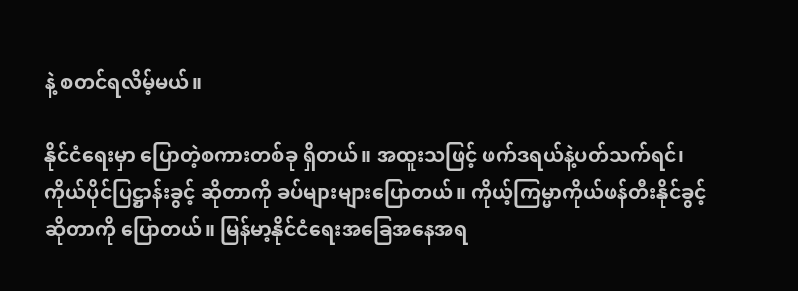နဲ့ စတင်ရလိမ့်မယ်။

နိုင်ငံရေးမှာ ပြောတဲ့စကားတစ်ခု ရှိတယ်။ အထူးသဖြင့် ဖက်ဒရယ်နဲ့ပတ်သက်ရင်၊ ကိုယ်ပိုင်ပြဋ္ဌာန်းခွင့် ဆိုတာကို ခပ်များများပြောတယ်။ ကိုယ့်ကြမ္မာကိုယ်ဖန်တီးနိုင်ခွင့် ဆိုတာကို ပြောတယ်။ မြန်မာ့နိုင်ငံရေးအခြေအနေအရ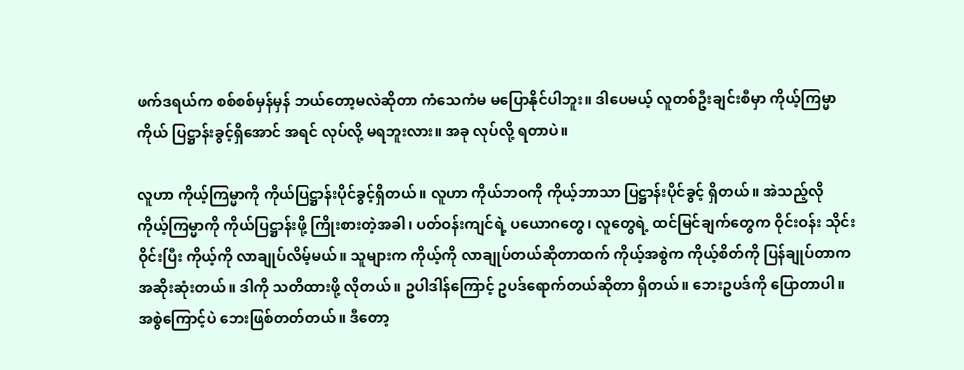ဖက်ဒရယ်က စစ်စစ်မှန်မှန် ဘယ်တော့မလဲဆိုတာ ကံသေကံမ မပြောနိုင်ပါဘူး။ ဒါပေမယ့် လူတစ်ဦးချင်းစီမှာ ကိုယ့်ကြမ္မာကိုယ် ပြဋ္ဌာန်းခွင့်ရှိအောင် အရင် လုပ်လို့ မရဘူးလား။ အခု လုပ်လို့ ရတာပဲ။

လူဟာ ကိုယ့်ကြမ္မာကို ကိုယ်ပြဋ္ဌာန်းပိုင်ခွင့်ရှိတယ်။ လူဟာ ကိုယ်ဘဝကို ကိုယ့်ဘာသာ ပြဋ္ဌာန်းပိုင်ခွင့် ရှိတယ်။ အဲသည့်လို ကိုယ့်ကြမ္မာကို ကိုယ်ပြဋ္ဌာန်းဖို့ ကြိုးစားတဲ့အခါ၊ ပတ်ဝန်းကျင်ရဲ့ ပယောဂတွေ၊ လူတွေရဲ့ ထင်မြင်ချက်တွေက ဝိုင်းဝန်း သိုင်းဝိုင်းပြီး ကိုယ့်ကို လာချုပ်လိမ့်မယ်။ သူများက ကိုယ့်ကို လာချုပ်တယ်ဆိုတာထက် ကိုယ့်အစွဲက ကိုယ့်စိတ်ကို ပြန်ချုပ်တာက အဆိုးဆုံးတယ်။ ဒါကို သတိထားဖို့ လိုတယ်။ ဥပါဒါန်ကြောင့် ဥပဒ်ရောက်တယ်ဆိုတာ ရှိတယ်။ ဘေးဥပဒ်ကို ပြောတာပါ။ အစွဲကြောင့်ပဲ ဘေးဖြစ်တတ်တယ်။ ဒီတော့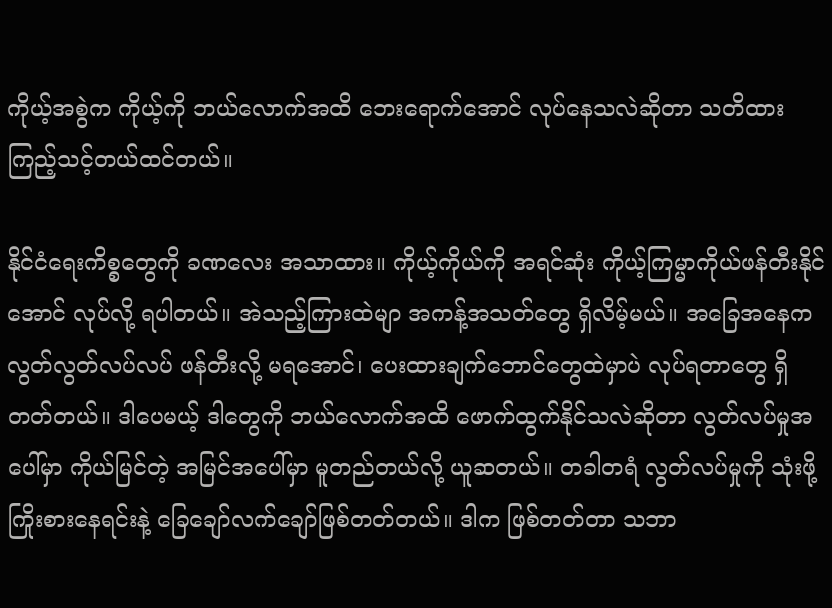ကိုယ့်အစွဲက ကိုယ့်ကို ဘယ်လောက်အထိ ဘေးရောက်အောင် လုပ်နေသလဲဆိုတာ သတိထားကြည့်သင့်တယ်ထင်တယ်။

နိုင်ငံရေးကိစ္စတွေကို ခဏလေး အသာထား။ ကိုယ့်ကိုယ်ကို အရင်ဆုံး ကိုယ့်ကြမ္မာကိုယ်ဖန်တီးနိုင်အောင် လုပ်လို့ ရပါတယ်။ အဲသည့်ကြားထဲမျာ အကန့်အသတ်တွေ ရှိလိမ့်မယ်။ အခြေအနေက လွတ်လွတ်လပ်လပ် ဖန်တီးလို့ မရအောင်၊ ပေးထားချက်ဘောင်တွေထဲမှာပဲ လုပ်ရတာတွေ ရှိတတ်တယ်။ ဒါပေမယ့် ဒါတွေကို ဘယ်လောက်အထိ ဖောက်ထွက်နိုင်သလဲဆိုတာ လွတ်လပ်မှုအပေါ်မှာ ကိုယ်မြင်တဲ့ အမြင်အပေါ်မှာ မူတည်တယ်လို့ ယူဆတယ်။ တခါတရံ လွတ်လပ်မှုကို သုံးဖို့ ကြိုးစားနေရင်းနဲ့ ခြေချော်လက်ချော်ဖြစ်တတ်တယ်။ ဒါက ဖြစ်တတ်တာ သဘာ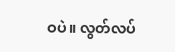ဝပဲ။ လွတ်လပ်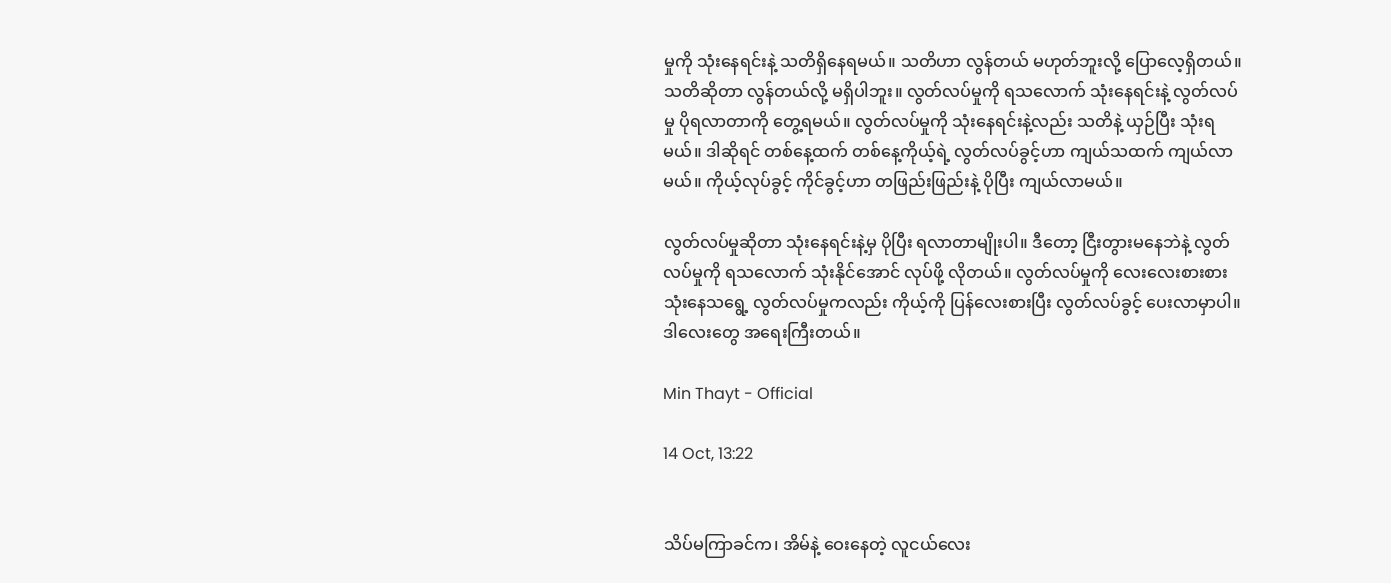မှုကို သုံးနေရင်းနဲ့ သတိရှိနေရမယ်။ သတိဟာ လွန်တယ် မဟုတ်ဘူးလို့ ပြောလေ့ရှိတယ်။ သတိဆိုတာ လွန်တယ်လို့ မရှိပါဘူး။ လွတ်လပ်မှုကို ရသလောက် သုံးနေရင်းနဲ့ လွတ်လပ်မှု ပိုရလာတာကို တွေ့ရမယ်။ လွတ်လပ်မှုကို သုံးနေရင်းနဲ့လည်း သတိနဲ့ ယှဉ်ပြီး သုံးရမယ်။ ဒါဆိုရင် တစ်နေ့ထက် တစ်နေ့ကိုယ့်ရဲ့ လွတ်လပ်ခွင့်ဟာ ကျယ်သထက် ကျယ်လာမယ်။ ကိုယ့်လုပ်ခွင့် ကိုင်ခွင့်ဟာ တဖြည်းဖြည်းနဲ့ ပိုပြီး ကျယ်လာမယ်။

လွတ်လပ်မှုဆိုတာ သုံးနေရင်းနဲ့မှ ပိုပြီး ရလာတာမျိုးပါ။ ဒီတော့ ငြီးတွားမနေဘဲနဲ့ လွတ်လပ်မှုကို ရသလောက် သုံးနိုင်အောင် လုပ်ဖို့ လိုတယ်။ လွတ်လပ်မှုကို လေးလေးစားစား သုံးနေသရွေ့ လွတ်လပ်မှုကလည်း ကိုယ့်ကို ပြန်လေးစားပြီး လွတ်လပ်ခွင့် ပေးလာမှာပါ။ ဒါလေးတွေ အရေးကြီးတယ်။

Min Thayt - Official

14 Oct, 13:22


သိပ်မကြာခင်က၊ အိမ်နဲ့ ဝေးနေတဲ့ လူငယ်လေး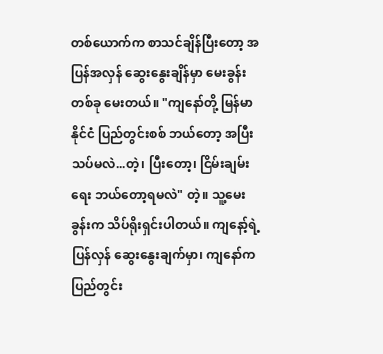တစ်ယောက်က စာသင်ချိန်ပြီးတော့ အပြန်အလှန် ဆွေးနွေးချိန်မှာ မေးခွန်းတစ်ခု မေးတယ်။ "ကျနော်တို့ မြန်မာနိုင်ငံ ပြည်တွင်းစစ် ဘယ်တော့ အပြီးသပ်မလဲ...တဲ့၊ ပြီးတော့၊ ငြိမ်းချမ်းရေး ဘယ်တော့ရမလဲ" တဲ့။ သူ့မေးခွန်းက သိပ်ရိုးရှင်းပါတယ်။ ကျနော့်ရဲ့ ပြန်လှန် ဆွေးနွေးချက်မှာ၊ ကျနော်က ပြည်တွင်း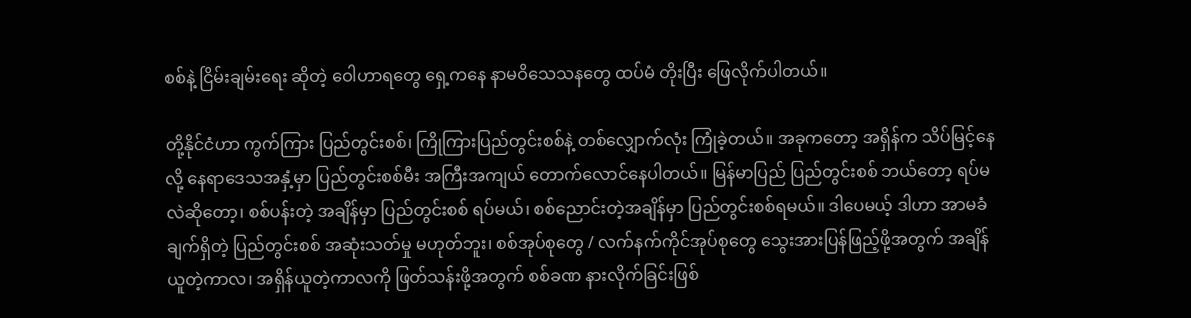စစ်နဲ့ ငြိမ်းချမ်းရေး ဆိုတဲ့ ဝေါဟာရတွေ ရှေ့ကနေ နာမဝိသေသနတွေ ထပ်မံ တိုးပြီး ဖြေလိုက်ပါတယ်။

တို့နိုင်ငံဟာ ကွက်ကြား ပြည်တွင်းစစ်၊ ကြိုကြားပြည်တွင်းစစ်နဲ့ တစ်လျှောက်လုံး ကြုံခဲ့တယ်။ အခုကတော့ အရှိန်က သိပ်မြင့်နေလို့ နေရာဒေသအနှံ့မှာ ပြည်တွင်းစစ်မီး အကြီးအကျယ် တောက်လောင်နေပါတယ်။ မြန်မာပြည် ပြည်တွင်းစစ် ဘယ်တော့ ရပ်မလဲဆိုတော့၊ စစ်ပန်းတဲ့ အချိန်မှာ ပြည်တွင်းစစ် ရပ်မယ်၊ စစ်ညောင်းတဲ့အချိန်မှာ ပြည်တွင်းစစ်ရမယ်။ ဒါပေမယ့် ဒါဟာ အာမခံချက်ရှိတဲ့ ပြည်တွင်းစစ် အဆုံးသတ်မှု မဟုတ်ဘူး၊ စစ်အုပ်စုတွေ / လက်နက်ကိုင်အုပ်စုတွေ သွေးအားပြန်ဖြည့်ဖို့အတွက် အချိန်ယူတဲ့ကာလ၊ အရှိန်ယူတဲ့ကာလကို ဖြတ်သန်းဖို့အတွက် စစ်ခဏ နားလိုက်ခြင်းဖြစ်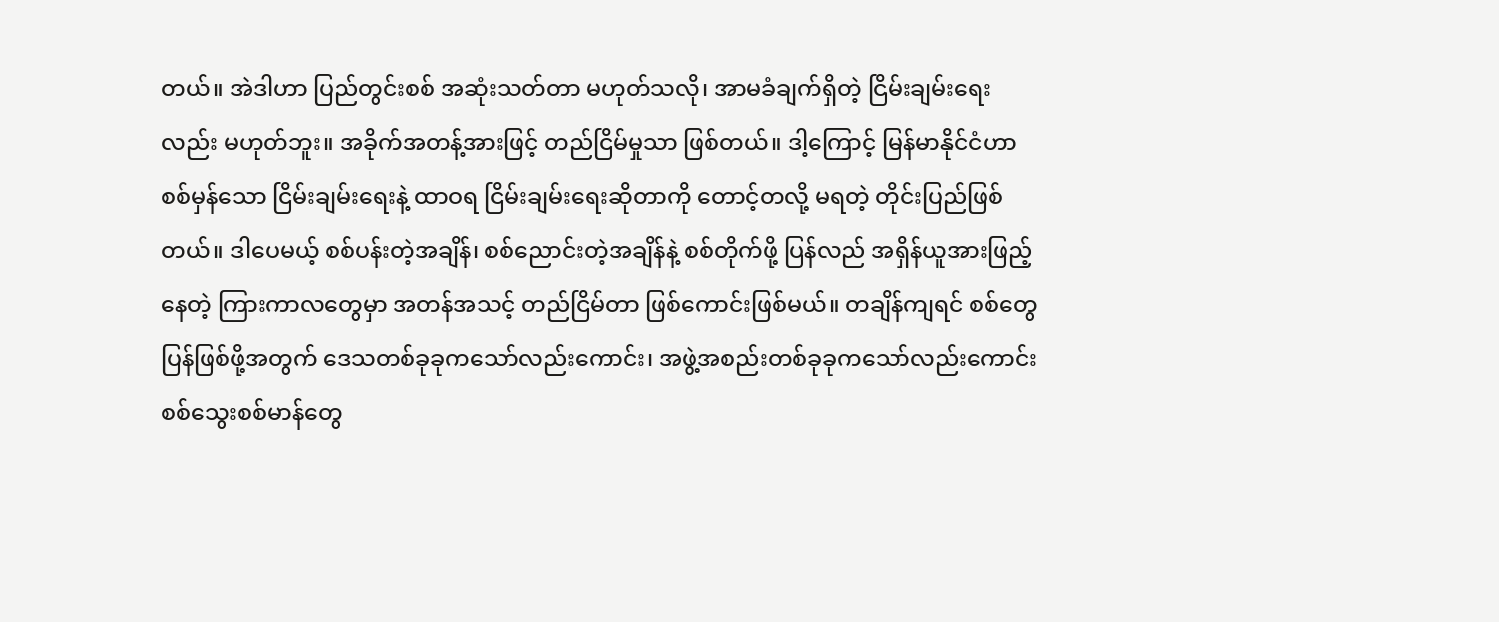တယ်။ အဲဒါဟာ ပြည်တွင်းစစ် အဆုံးသတ်တာ မဟုတ်သလို၊ အာမခံချက်ရှိတဲ့ ငြိမ်းချမ်းရေးလည်း မဟုတ်ဘူး။ အခိုက်အတန့်အားဖြင့် တည်ငြိမ်မှုသာ ဖြစ်တယ်။ ဒါ့ကြောင့် မြန်မာနိုင်ငံဟာ စစ်မှန်သော ငြိမ်းချမ်းရေးနဲ့ ထာဝရ ငြိမ်းချမ်းရေးဆိုတာကို တောင့်တလို့ မရတဲ့ တိုင်းပြည်ဖြစ်တယ်။ ဒါပေမယ့် စစ်ပန်းတဲ့အချိန်၊ စစ်ညောင်းတဲ့အချိန်နဲ့ စစ်တိုက်ဖို့ ပြန်လည် အရှိန်ယူအားဖြည့်နေတဲ့ ကြားကာလတွေမှာ အတန်အသင့် တည်ငြိမ်တာ ဖြစ်ကောင်းဖြစ်မယ်။ တချိန်ကျရင် စစ်တွေ ပြန်ဖြစ်ဖို့အတွက် ဒေသတစ်ခုခုကသော်လည်းကောင်း၊ အဖွဲ့အစည်းတစ်ခုခုကသော်လည်းကောင်း စစ်သွေးစစ်မာန်တွေ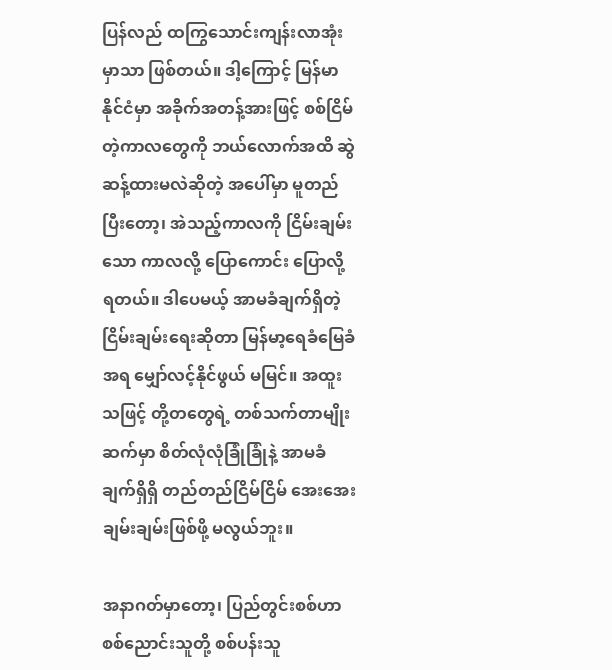ပြန်လည် ထကြွသောင်းကျန်းလာအုံးမှာသာ ဖြစ်တယ်။ ဒါ့ကြောင့် မြန်မာနိုင်ငံမှာ အခိုက်အတန့်အားဖြင့် စစ်ငြိမ်တဲ့ကာလတွေကို ဘယ်လောက်အထိ ဆွဲဆန့်ထားမလဲဆိုတဲ့ အပေါ်မှာ မူတည်ပြီးတော့၊ အဲသည့်ကာလကို ငြိမ်းချမ်းသော ကာလလို့ ပြောကောင်း ပြောလို့ ရတယ်။ ဒါပေမယ့် အာမခံချက်ရှိတဲ့ ငြိမ်းချမ်းရေးဆိုတာ မြန်မာ့ရေခံမြေခံအရ မျှော်လင့်နိုင်ဖွယ် မမြင်။ အထူးသဖြင့် တို့တတွေရဲ့ တစ်သက်တာမျိုးဆက်မှာ စိတ်လုံလုံခြုံခြုံနဲ့ အာမခံချက်ရှိရှိ တည်တည်ငြိမ်ငြိမ် အေးအေးချမ်းချမ်းဖြစ်ဖို့ မလွယ်ဘူး။

အနာဂတ်မှာတော့၊ ပြည်တွင်းစစ်ဟာ စစ်ညောင်းသူတို့ စစ်ပန်းသူ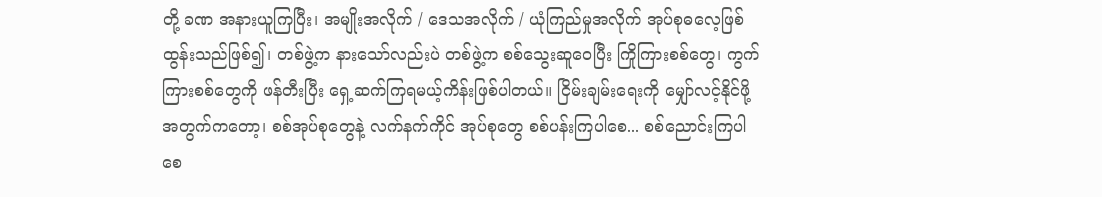တို့ ခဏ အနားယူကြပြီး၊ အမျိုးအလိုက် / ဒေသအလိုက် / ယုံကြည်မှုအလိုက် အုပ်စုဓလေ့ဖြစ်ထွန်းသည်ဖြစ်၍၊ တစ်ဖွဲ့က နားသော်လည်းပဲ တစ်ဖွဲ့က စစ်သွေးဆူဝေပြီး ကြိုကြားစစ်တွေ၊ ကွက်ကြားစစ်တွေကို ဖန်တီးပြီး ရှေ့ဆက်ကြရမယ့်ကိန်းဖြစ်ပါတယ်။ ငြိမ်းချမ်းရေးကို မျှော်လင့်နိုင်ဖို့အတွက်ကတော့၊ စစ်အုပ်စုတွေနဲ့ လက်နက်ကိုင် အုပ်စုတွေ စစ်ပန်းကြပါစေ... စစ်ညောင်းကြပါစေ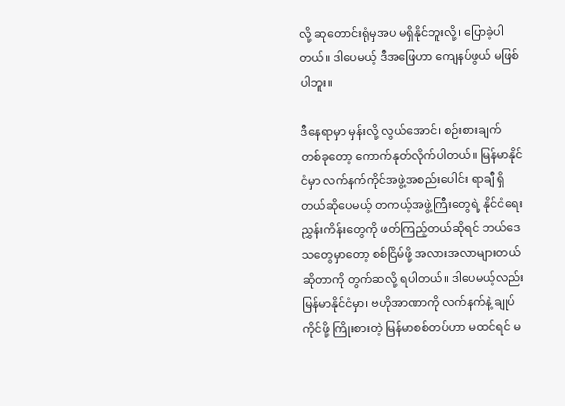လို့ ဆုတောင်းရုံမှအပ မရှိနိုင်ဘူးလို့၊ ပြောခဲ့ပါတယ်။ ဒါပေမယ့် ဒီအဖြေဟာ ကျေနပ်ဖွယ် မဖြစ်ပါဘူး။

ဒီနေရာမှာ မှန်းလို့ လွယ်အောင်၊ စဉ်းစားချက် တစ်ခုတော့ ကောက်နုတ်လိုက်ပါတယ်။ မြန်မာနိုင်ငံမှာ လက်နက်ကိုင်အဖွဲ့အစည်းပေါင်း ရာချီ ရှိတယ်ဆိုပေမယ့် တကယ့်အဖွဲ့ကြီးတွေရဲ့ နိုင်ငံရေးညွှန်းကိန်းတွေကို ဖတ်ကြည့်တယ်ဆိုရင် ဘယ်ဒေသတွေမှာတော့ စစ်ငြိမ်ဖို့ အလားအလာများတယ်ဆိုတာကို တွက်ဆလို့ ရပါတယ်။ ဒါပေမယ့်လည်း မြန်မာနိုင်ငံမှာ၊ ဗဟိုအာဏာကို လက်နက်နဲ့ ချုပ်ကိုင်ဖို့ ကြိုးစားတဲ့ မြန်မာစစ်တပ်ဟာ မထင်ရင် မ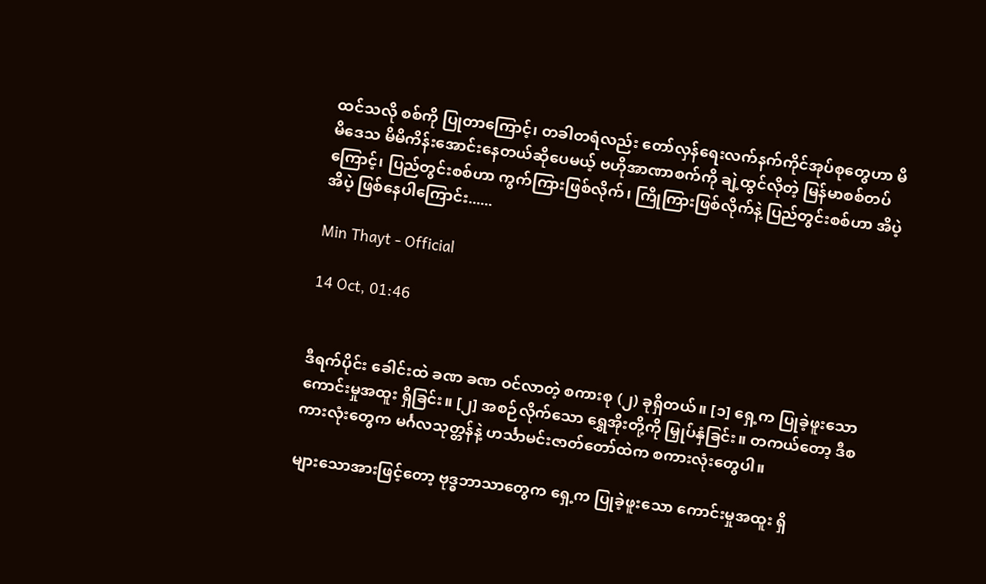ထင်သလို စစ်ကို ပြုတာကြောင့်၊ တခါတရံလည်း တော်လှန်ရေးလက်နက်ကိုင်အုပ်စုတွေဟာ မိမိဒေသ မိမိကိန်းအောင်းနေတယ်ဆိုပေမယ့် ဗဟိုအာဏာစက်ကို ချဲ့ထွင်လိုတဲ့ မြန်မာစစ်တပ်ကြောင့်၊ ပြည်တွင်းစစ်ဟာ ကွက်ကြားဖြစ်လိုက်၊ ကြိုကြားဖြစ်လိုက်နဲ့ ပြည်တွင်းစစ်ဟာ အိပဲ့ အိပဲ့ ဖြစ်နေပါကြောင်း......

Min Thayt - Official

14 Oct, 01:46


ဒီရက်ပိုင်း ခေါင်းထဲ ခဏ ခဏ ဝင်လာတဲ့ စကားစု (၂) ခုရှိတယ်။ [၁] ရှေ့က ပြုခဲ့ဖူးသော ကောင်းမှုအထူး ရှိခြင်း။ [၂] အစဉ်လိုက်သော ရွှေအိုးတို့ကို မြှုပ်နှံခြင်း။ တကယ်တော့ ဒီစကားလုံးတွေက မင်္ဂလသုတ္တန်နဲ့ ဟင်္သာမင်းဇာတ်တော်ထဲက စကားလုံးတွေပါ။

များသောအားဖြင့်တော့ ဗုဒ္ဓဘာသာတွေက ရှေ့က ပြုခဲ့ဖူးသော ကောင်းမှုအထူး ရှိ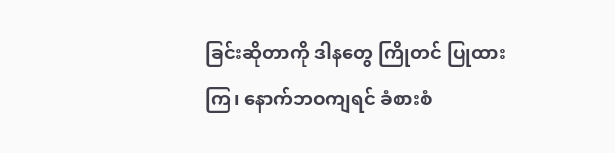ခြင်းဆိုတာကို ဒါနတွေ ကြိုတင် ပြုထားကြ၊ နောက်ဘဝကျရင် ခံစားစံ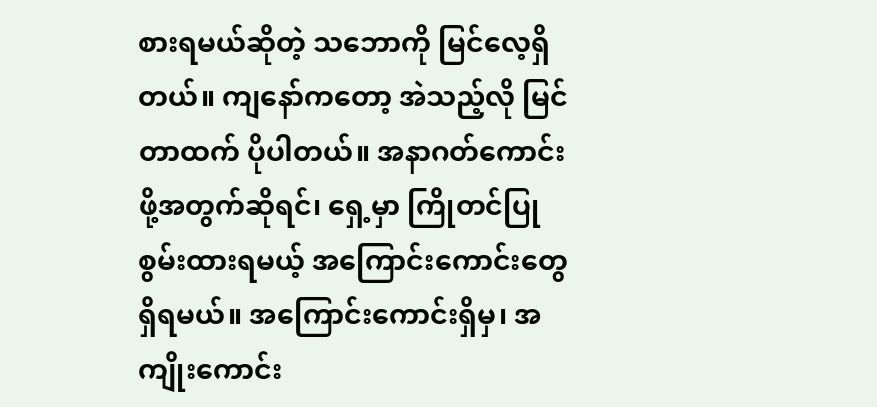စားရမယ်ဆိုတဲ့ သဘောကို မြင်လေ့ရှိတယ်။ ကျနော်ကတော့ အဲသည့်လို မြင်တာထက် ပိုပါတယ်။ အနာဂတ်ကောင်းဖို့အတွက်ဆိုရင်၊ ရှေ့မှာ ကြိုတင်ပြုစွမ်းထားရမယ့် အကြောင်းကောင်းတွေ ရှိရမယ်။ အကြောင်းကောင်းရှိမှ၊ အကျိုးကောင်း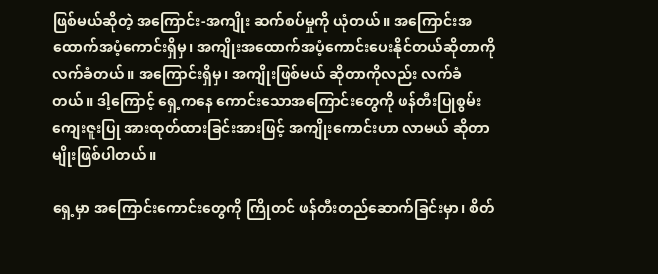ဖြစ်မယ်ဆိုတဲ့ အကြောင်း-အကျိုး ဆက်စပ်မှုကို ယုံတယ်။ အကြောင်းအထောက်အပံ့ကောင်းရှိမှ၊ အကျိုးအထောက်အပံ့ကောင်းပေးနိုင်တယ်ဆိုတာကို လက်ခံတယ်။ အကြောင်းရှိမှ၊ အကျိုးဖြစ်မယ် ဆိုတာကိုလည်း လက်ခံတယ်။ ဒါ့ကြောင့် ရှေ့ကနေ ကောင်းသောအကြောင်းတွေကို ဖန်တီးပြုစွမ်း ကျေးဇူးပြု အားထုတ်ထားခြင်းအားဖြင့် အကျိုးကောင်းဟာ လာမယ် ဆိုတာမျိုးဖြစ်ပါတယ်။

ရှေ့မှာ အကြောင်းကောင်းတွေကို ကြိုတင် ဖန်တီးတည်ဆောက်ခြင်းမှာ၊ စိတ်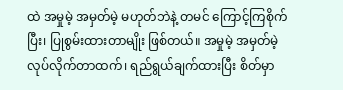ထဲ အမှုမဲ့ အမှတ်မဲ့ မဟုတ်ဘဲနဲ့ တမင် ကြောင့်ကြစိုက်ပြီး၊ ပြုစွမ်းထားတာမျိုး ဖြစ်တယ်။ အမှုမဲ့ အမှတ်မဲ့ လုပ်လိုက်တာထက်၊ ရည်ရွယ်ချက်ထားပြီး စိတ်မှာ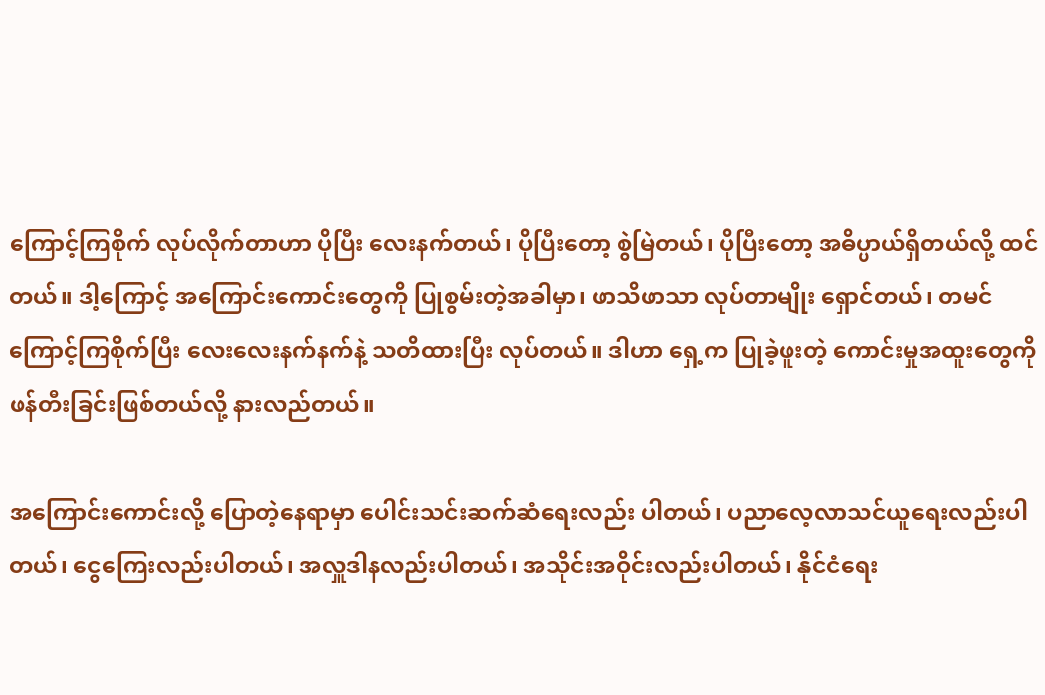ကြောင့်ကြစိုက် လုပ်လိုက်တာဟာ ပိုပြီး လေးနက်တယ်၊ ပိုပြီးတော့ စွဲမြဲတယ်၊ ပိုပြီးတော့ အဓိပ္ပာယ်ရှိတယ်လို့ ထင်တယ်။ ဒါ့ကြောင့် အကြောင်းကောင်းတွေကို ပြုစွမ်းတဲ့အခါမှာ၊ ဖာသိဖာသာ လုပ်တာမျိုး ရှောင်တယ်၊ တမင် ကြောင့်ကြစိုက်ပြီး လေးလေးနက်နက်နဲ့ သတိထားပြီး လုပ်တယ်။ ဒါဟာ ရှေ့က ပြုခဲ့ဖူးတဲ့ ကောင်းမှုအထူးတွေကို ဖန်တီးခြင်းဖြစ်တယ်လို့ နားလည်တယ်။

အကြောင်းကောင်းလို့ ပြောတဲ့နေရာမှာ ပေါင်းသင်းဆက်ဆံရေးလည်း ပါတယ်၊ ပညာလေ့လာသင်ယူရေးလည်းပါတယ်၊ ငွေကြေးလည်းပါတယ်၊ အလှူဒါနလည်းပါတယ်၊ အသိုင်းအဝိုင်းလည်းပါတယ်၊ နိုင်ငံရေး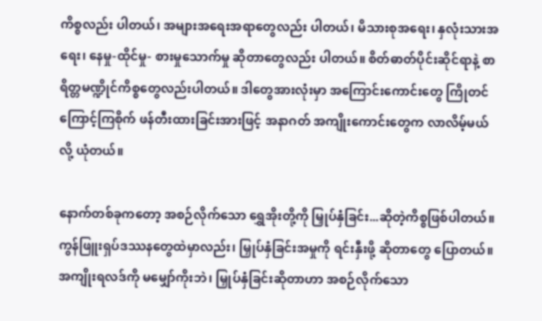ကိစ္စလည်း ပါတယ်၊ အများအရေးအရာတွေလည်း ပါတယ်၊ မိသားစုအရေး၊ နှလုံးသားအရေး၊ နေမှု-ထိုင်မှု- စားမှုသောက်မှု ဆိုတာတွေလည်း ပါတယ်။ စိတ်ဓာတ်ပိုင်းဆိုင်ရာနဲ့ စာရိတ္တမဏ္ဍိုင်ကိစ္စတွေလည်းပါတယ်။ ဒါတွေအားလုံးမှာ အကြောင်းကောင်းတွေ ကြိုတင် ကြောင့်ကြစိုက် ဖန်တီးထားခြင်းအားဖြင့် အနာဂတ် အကျိုးကောင်းတွေက လာလိမ့်မယ်လို့ ယုံတယ်။

နောက်တစ်ခုကတော့ အစဉ်လိုက်သော ရွှေအိုးတို့ကို မြှုပ်နှံခြင်း...ဆိုတဲ့ကိစ္စဖြစ်ပါတယ်။ ကွန်ဖြူးရှပ်ဒဿနတွေထဲမှာလည်း၊ မြှုပ်နှံခြင်းအမှုကို ရင်းနှီးဖို့ ဆိုတာတွေ ပြောတယ်။ အကျိုးရလဒ်ကို မမျှော်ကိုးဘဲ၊ မြှုပ်နှံခြင်းဆိုတာဟာ အစဉ်လိုက်သော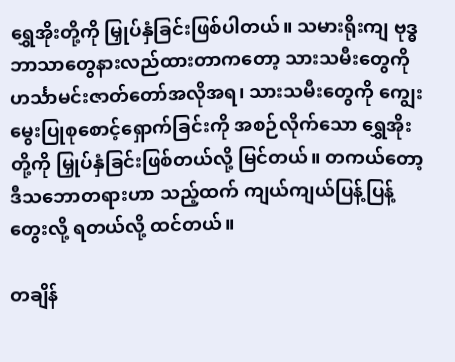ရွှေအိုးတို့ကို မြှုပ်နှံခြင်းဖြစ်ပါတယ်။ သမားရိုးကျ ဗုဒ္ဓဘာသာတွေနားလည်ထားတာကတော့ သားသမီးတွေကို ဟင်္သာမင်းဇာတ်တော်အလိုအရ၊ သားသမီးတွေကို ကျွေးမွေးပြုစုစောင့်ရှောက်ခြင်းကို အစဉ်လိုက်သော ရွှေအိုးတို့ကို မြှုပ်နှံခြင်းဖြစ်တယ်လို့ မြင်တယ်။ တကယ်တော့ ဒီသဘောတရားဟာ သည့်ထက် ကျယ်ကျယ်ပြန့်ပြန့် တွေးလို့ ရတယ်လို့ ထင်တယ်။

တချိန်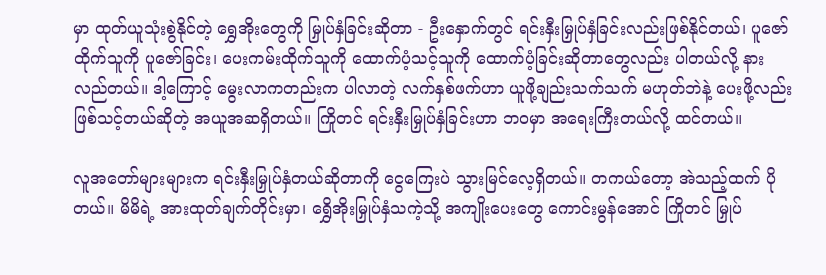မှာ ထုတ်ယူသုံးစွဲနိုင်တဲ့ ရွှေအိုးတွေကို မြှုပ်နှံခြင်းဆိုတာ - ဦးနှောက်တွင် ရင်းနှီးမြှုပ်နှံခြင်းလည်းဖြစ်နိုင်တယ်၊ ပူဇော်ထိုက်သူကို ပူဇော်ခြင်း၊ ပေးကမ်းထိုက်သူကို ထောက်ပံ့သင့်သူကို ထောက်ပံ့ခြင်းဆိုတာတွေလည်း ပါတယ်လို့ နားလည်တယ်။ ဒါ့ကြောင့် မွေးလာကတည်းက ပါလာတဲ့ လက်နှစ်ဖက်ဟာ ယူဖို့ချည်းသက်သက် မဟုတ်ဘဲနဲ့ ပေးဖို့လည်းဖြစ်သင့်တယ်ဆိုတဲ့ အယူအဆရှိတယ်။ ကြိုတင် ရင်းနှီးမြှုပ်နှံခြင်းဟာ ဘဝမှာ အရေးကြီးတယ်လို့ ထင်တယ်။

လူအတော်များများက ရင်းနှီးမြှုပ်နှံတယ်ဆိုတာကို ငွေကြေးပဲ သွားမြင်လေ့ရှိတယ်။ တကယ်တော့ အဲသည့်ထက် ပိုတယ်။ မိမိရဲ့ အားထုတ်ချက်တိုင်းမှာ၊ ရွှေိအိုးမြှုပ်နှံသကဲ့သို့ အကျိုးပေးတွေ ကောင်းမွန်အောင် ကြိုတင် မြှုပ်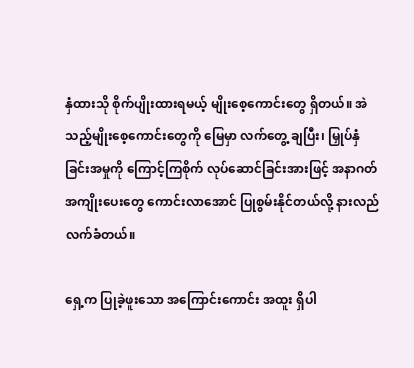နှံထားသို စိုက်ပျိုးထားရမယ့် မျိုးစေ့ကောင်းတွေ ရှိတယ်။ အဲသည့်မျိုးစေ့ကောင်းတွေကို မြေမှာ လက်တွေ့ ချပြီး၊ မြှုပ်နှံခြင်းအမှုကို ကြောင့်ကြစိုက် လုပ်ဆောင်ခြင်းအားဖြင့် အနာဂတ်အကျိုးပေးတွေ ကောင်းလာအောင် ပြုစွမ်းနိုင်တယ်လို့ နားလည်လက်ခံတယ်။

ရှေ့က ပြုခဲ့ဖူးသော အကြောင်းကောင်း အထူး ရှိပါ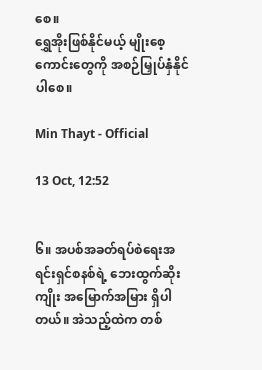စေ။
ရွှေအိုးဖြစ်နိုင်မယ့် မျိုးစေ့ကောင်းတွေကို အစဉ်မြှုပ်နှံနိုင်ပါစေ။

Min Thayt - Official

13 Oct, 12:52


၆။ အပစ်အခတ်ရပ်စဲရေးအရင်းရှင်စနစ်ရဲ့ ဘေးထွက်ဆိုးကျိုး အမြောက်အမြား ရှိပါတယ်။ အဲသည့်ထဲက တစ်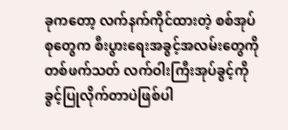ခုကတော့ လက်နက်ကိုင်ထားတဲ့ စစ်အုပ်စုတွေက စီးပွားရေးအခွင့်အလမ်းတွေကို တစ်ဖက်သတ် လက်ဝါးကြီးအုပ်ခွင့်ကို ခွင့်ပြုလိုက်တာပဲဖြစ်ပါ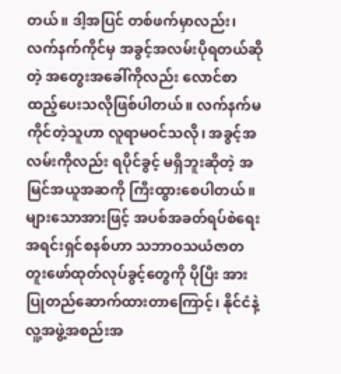တယ်။ ဒါ့အပြင် တစ်ဖက်မှာလည်း၊ လက်နက်ကိုင်မှ အခွင့်အလမ်းပိုရတယ်ဆိုတဲ့ အတွေးအခေါ်ကိုလည်း လောင်စာထည့်ပေးသလိုဖြစ်ပါတယ်။ လက်နက်မကိုင်တဲ့သူဟာ လူရာမဝင်သလို၊ အခွင့်အလမ်းကိုလည်း ရပိုင်ခွင့် မရှိဘူးဆိုတဲ့ အမြင်အယူအဆကို ကြီးထွားစေပါတယ်။ များသောအားဖြင့် အပစ်အခတ်ရပ်စဲရေးအရင်းရှင်စနစ်ဟာ သဘာဝသယံဇာတ တူးဖော်ထုတ်လုပ်ခွင့်တွေကို ပိုပြီး အားပြုတည်ဆောက်ထားတာကြောင့်၊ နိုင်ငံနဲ့ လူ့အဖွဲ့အစည်းအ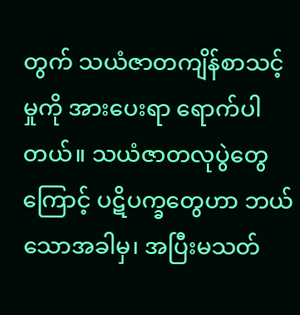တွက် သယံဇာတကျိန်စာသင့်မှုကို အားပေးရာ ရောက်ပါတယ်။ သယံဇာတလုပွဲတွေကြောင့် ပဋိပက္ခတွေဟာ ဘယ်သောအခါမှ၊ အပြီးမသတ်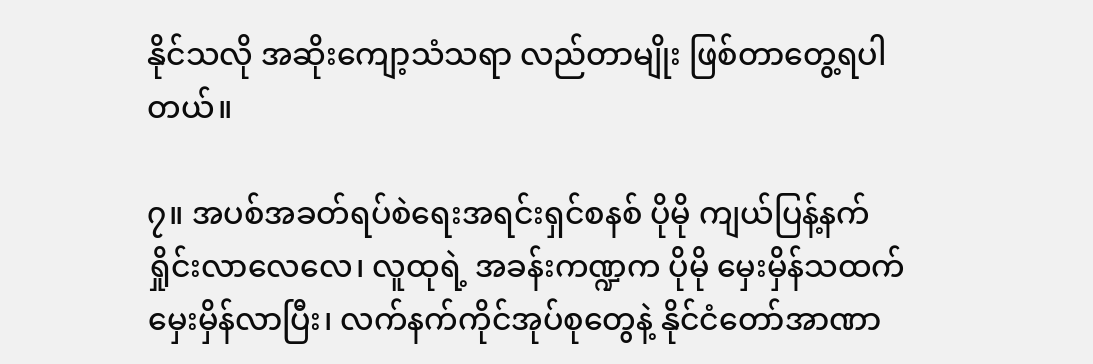နိုင်သလို အဆိုးကျော့သံသရာ လည်တာမျိုး ဖြစ်တာတွေ့ရပါတယ်။

၇။ အပစ်အခတ်ရပ်စဲရေးအရင်းရှင်စနစ် ပိုမို ကျယ်ပြန့်နက်ရှိုင်းလာလေလေ၊ လူထုရဲ့ အခန်းကဏ္ဍက ပိုမို မှေးမှိန်သထက် မှေးမှိန်လာပြီး၊ လက်နက်ကိုင်အုပ်စုတွေနဲ့ နိုင်ငံတော်အာဏာ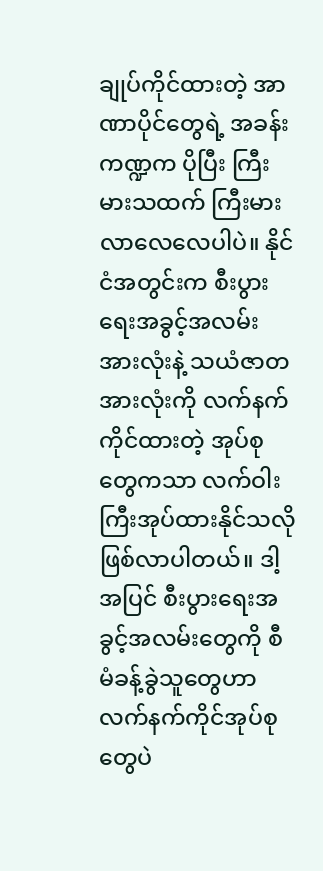ချုပ်ကိုင်ထားတဲ့ အာဏာပိုင်တွေရဲ့ အခန်းကဏ္ဍက ပိုပြီး ကြီးမားသထက် ကြီးမားလာလေလေပါပဲ။ နိုင်ငံအတွင်းက စီးပွားရေးအခွင့်အလမ်းအားလုံးနဲ့ သယံဇာတအားလုံးကို လက်နက်ကိုင်ထားတဲ့ အုပ်စုတွေကသာ လက်ဝါးကြီးအုပ်ထားနိုင်သလို ဖြစ်လာပါတယ်။ ဒါ့အပြင် စီးပွားရေးအခွင့်အလမ်းတွေကို စီမံခန့်ခွဲသူတွေဟာ လက်နက်ကိုင်အုပ်စုတွေပဲ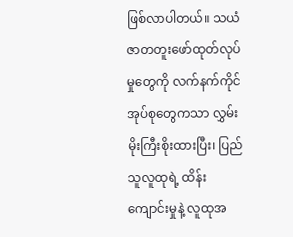ဖြစ်လာပါတယ်။ သယံဇာတတူးဖော်ထုတ်လုပ်မှုတွေကို လက်နက်ကိုင်အုပ်စုတွေကသာ လွှမ်းမိုးကြီးစိုးထားပြီး၊ ပြည်သူလူထုရဲ့ ထိန်းကျောင်းမှုနဲ့ လူထုအ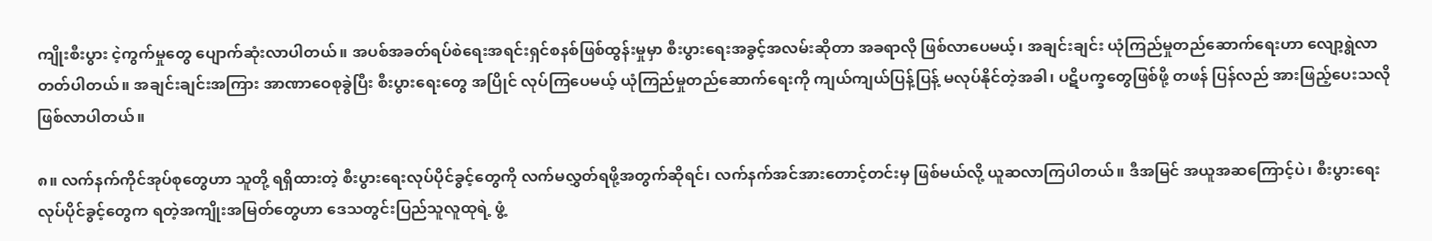ကျိုးစီးပွား ငဲ့ကွက်မှုတွေ ပျောက်ဆုံးလာပါတယ်။ အပစ်အခတ်ရပ်စဲရေးအရင်းရှင်စနစ်ဖြစ်ထွန်းမှုမှာ စီးပွားရေးအခွင့်အလမ်းဆိုတာ အခရာလို ဖြစ်လာပေမယ့်၊ အချင်းချင်း ယုံကြည်မှုတည်ဆောက်ရေးဟာ လျော့ရွဲလာတတ်ပါတယ်။ အချင်းချင်းအကြား အာဏာဝေစုခွဲပြီး စီးပွားရေးတွေ အပြိုင် လုပ်ကြပေမယ့် ယုံကြည်မှုတည်ဆောက်ရေးကို ကျယ်ကျယ်ပြန့်ပြန့် မလုပ်နိုင်တဲ့အခါ၊ ပဋိပက္ခတွေဖြစ်ဖို့ တဖန် ပြန်လည် အားဖြည့်ပေးသလိုဖြစ်လာပါတယ်။

၈။ လက်နက်ကိုင်အုပ်စုတွေဟာ သူတို့ ရရှိထားတဲ့ စီးပွားရေးလုပ်ပိုင်ခွင့်တွေကို လက်မလွှတ်ရဖို့အတွက်ဆိုရင်၊ လက်နက်အင်အားတောင့်တင်းမှ ဖြစ်မယ်လို့ ယူဆလာကြပါတယ်။ ဒီအမြင် အယူအဆကြောင့်ပဲ၊ စီးပွားရေးလုပ်ပိုင်ခွင့်တွေက ရတဲ့အကျိုးအမြတ်တွေဟာ ဒေသတွင်းပြည်သူလူထုရဲ့ ဖွံ့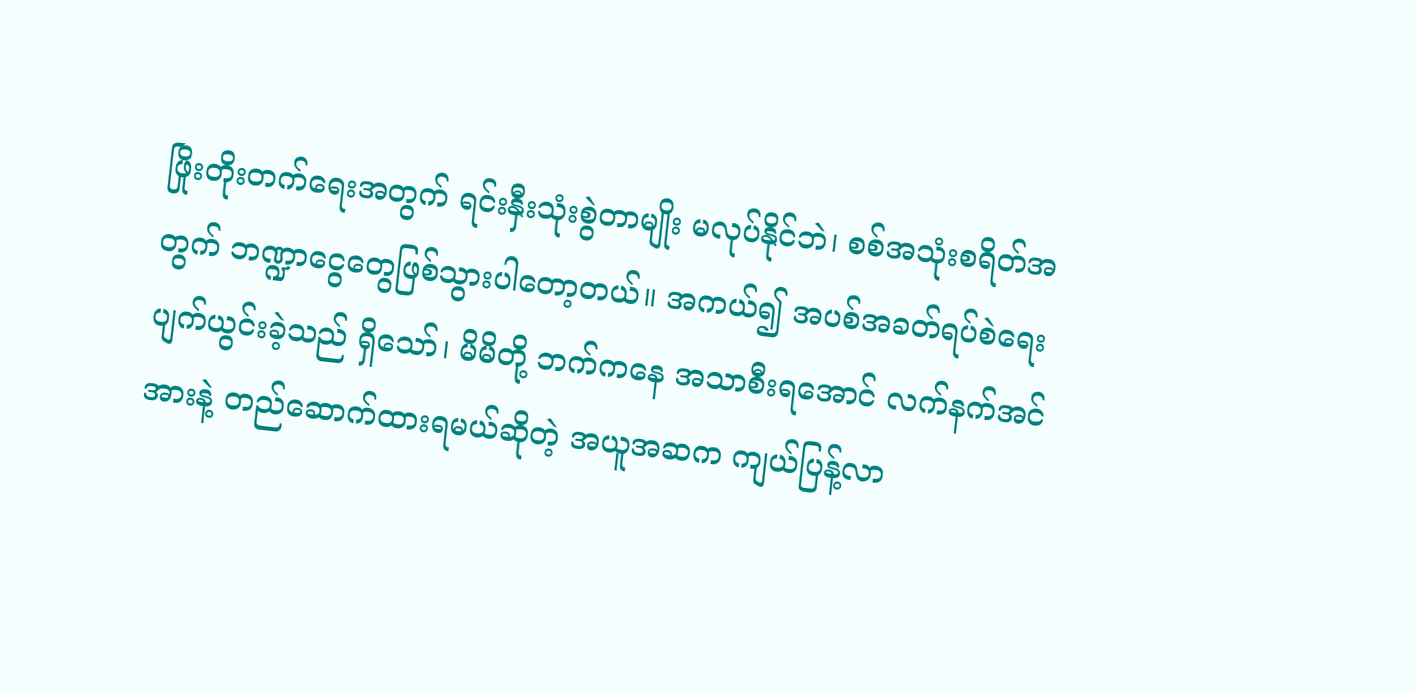ဖြိုးတိုးတက်ရေးအတွက် ရင်းနှီးသုံးစွဲတာမျိုး မလုပ်နိုင်ဘဲ၊ စစ်အသုံးစရိတ်အတွက် ဘဏ္ဍာငွေတွေဖြစ်သွားပါတော့တယ်။ အကယ်၍ အပစ်အခတ်ရပ်စဲရေး ပျက်ယွင်းခဲ့သည် ရှိသော်၊ မိမိတို့ ဘက်ကနေ အသာစီးရအောင် လက်နက်အင်အားနဲ့ တည်ဆောက်ထားရမယ်ဆိုတဲ့ အယူအဆက ကျယ်ပြန့်လာ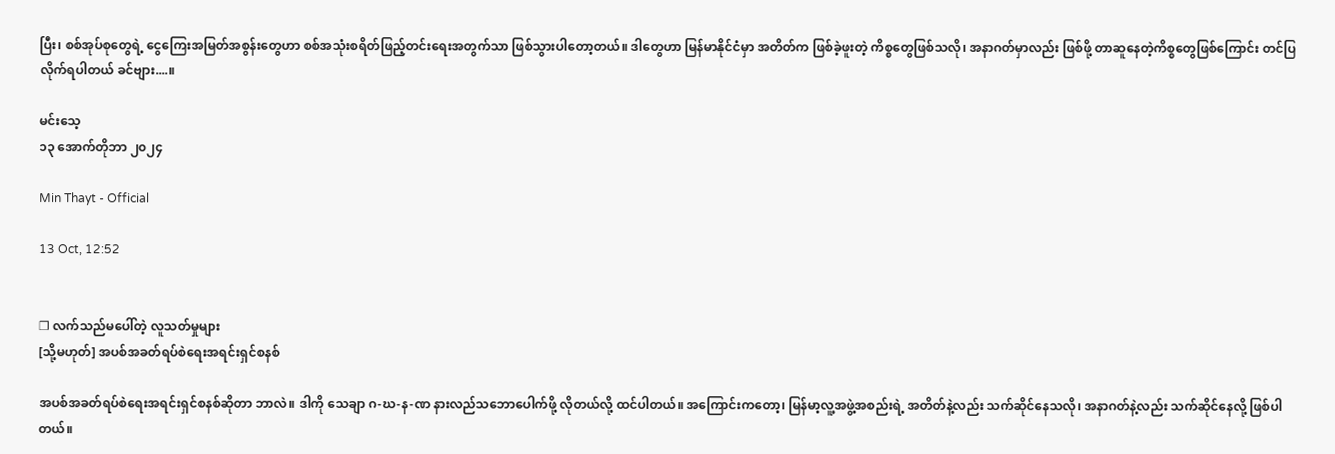ပြီး၊ စစ်အုပ်စုတွေရဲ့ ငွေကြေးအမြတ်အစွန်းတွေဟာ စစ်အသုံးစရိတ်ဖြည့်တင်းရေးအတွက်သာ ဖြစ်သွားပါတော့တယ်။ ဒါတွေဟာ မြန်မာနိုင်ငံမှာ အတိတ်က ဖြစ်ခဲ့ဖူးတဲ့ ကိစ္စတွေဖြစ်သလို၊ အနာဂတ်မှာလည်း ဖြစ်ဖို့ တာဆူနေတဲ့ကိစ္စတွေဖြစ်ကြောင်း တင်ပြလိုက်ရပါတယ် ခင်ဗျား....။

မင်းသေ့
၁၃ အောက်တိုဘာ ၂၀၂၄

Min Thayt - Official

13 Oct, 12:52


❐ လက်သည်မပေါ်တဲ့ လူသတ်မှုများ
[သို့မဟုတ်] အပစ်အခတ်ရပ်စဲရေးအရင်းရှင်စနစ်

အပစ်အခတ်ရပ်စဲရေးအရင်းရှင်စနစ်ဆိုတာ ဘာလဲ။ ဒါကို သေချာ ဂ-ဃ-န-ဏ နားလည်သဘောပေါက်ဖို့ လိုတယ်လို့ ထင်ပါတယ်။ အကြောင်းကတော့၊ မြန်မာ့လူ့အဖွဲ့အစည်းရဲ့ အတိတ်နဲ့လည်း သက်ဆိုင်နေသလို၊ အနာဂတ်နဲ့လည်း သက်ဆိုင်နေလို့ ဖြစ်ပါတယ်။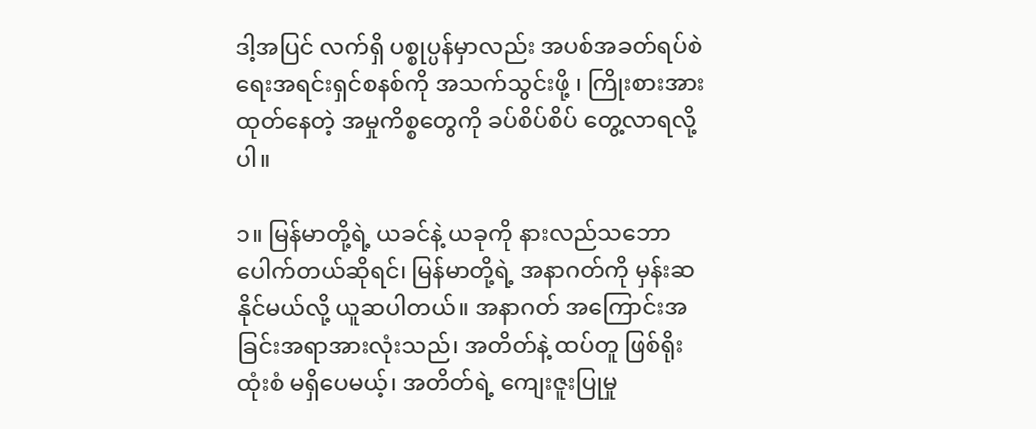ဒါ့အပြင် လက်ရှိ ပစ္စုပ္ပန်မှာလည်း အပစ်အခတ်ရပ်စဲရေးအရင်းရှင်စနစ်ကို အသက်သွင်းဖို့ ၊ ကြိုးစားအားထုတ်နေတဲ့ အမှုကိစ္စတွေကို ခပ်စိပ်စိပ် တွေ့လာရလို့ပါ။

၁။ မြန်မာတို့ရဲ့ ယခင်နဲ့ ယခုကို နားလည်သဘောပေါက်တယ်ဆိုရင်၊ မြန်မာတို့ရဲ့ အနာဂတ်ကို မှန်းဆနိုင်မယ်လို့ ယူဆပါတယ်။ အနာဂတ် အကြောင်းအခြင်းအရာအားလုံးသည်၊ အတိတ်နဲ့ ထပ်တူ ဖြစ်ရိုးထုံးစံ မရှိပေမယ့်၊ အတိတ်ရဲ့ ကျေးဇူးပြုမှု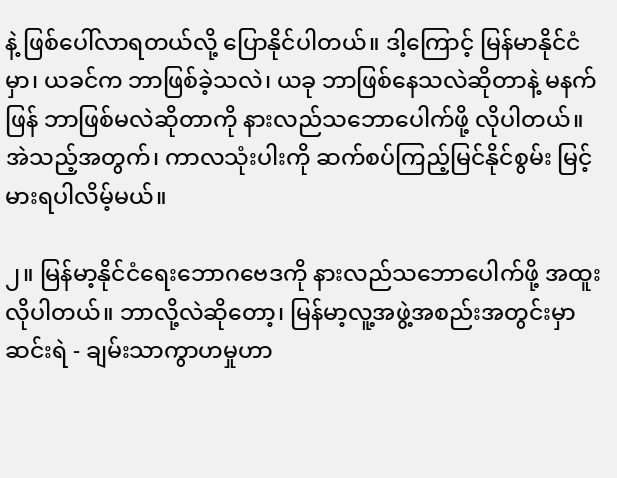နဲ့ ဖြစ်ပေါ်လာရတယ်လို့ ပြောနိုင်ပါတယ်။ ဒါ့ကြောင့် မြန်မာနိုင်ငံမှာ၊ ယခင်က ဘာဖြစ်ခဲ့သလဲ၊ ယခု ဘာဖြစ်နေသလဲဆိုတာနဲ့ မနက်ဖြန် ဘာဖြစ်မလဲဆိုတာကို နားလည်သဘောပေါက်ဖို့ လိုပါတယ်။ အဲသည့်အတွက်၊ ကာလသုံးပါးကို ဆက်စပ်ကြည့်မြင်နိုင်စွမ်း မြင့်မားရပါလိမ့်မယ်။

၂။ မြန်မာ့နိုင်ငံရေးဘောဂဗေဒကို နားလည်သဘောပေါက်ဖို့ အထူးလိုပါတယ်။ ဘာလို့လဲဆိုတော့၊ မြန်မာ့လူ့အဖွဲ့အစည်းအတွင်းမှာ ဆင်းရဲ - ချမ်းသာကွာဟမှုဟာ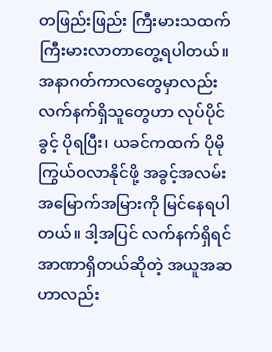တဖြည်းဖြည်း ကြီးမားသထက် ကြီးမားလာတာတွေ့ရပါတယ်။ အနာဂတ်ကာလတွေမှာလည်း လက်နက်ရှိသူတွေဟာ လုပ်ပိုင်ခွင့် ပိုရပြီး၊ ယခင်ကထက် ပိုမိုကြွယ်ဝလာနိုင်ဖို့ အခွင့်အလမ်း အမြောက်အမြားကို မြင်နေရပါတယ်။ ဒါ့အပြင် လက်နက်ရှိရင် အာဏာရှိတယ်ဆိုတဲ့ အယူအဆဟာလည်း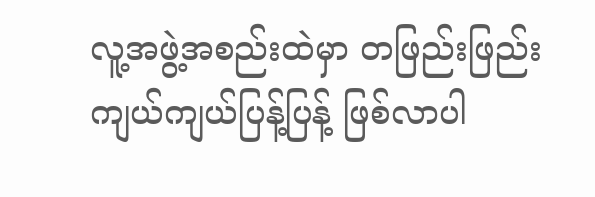လူ့အဖွဲ့အစည်းထဲမှာ တဖြည်းဖြည်း ကျယ်ကျယ်ပြန့်ပြန့် ဖြစ်လာပါ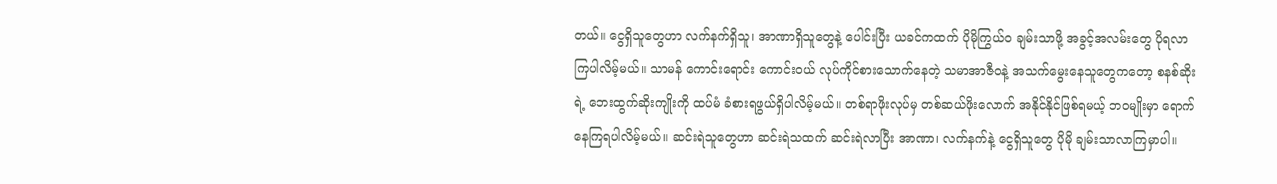တယ်။ ငွေရှိသူတွေဟာ လက်နက်ရှိသူ၊ အာဏာရှိသူတွေနဲ့ ပေါင်းပြီး ယခင်ကထက် ပိုမိုကြွယ်ဝ ချမ်းသာဖို့ အခွင့်အလမ်းတွေ ပိုရလာကြပါလိမ့်မယ်။ သာမန် ကောင်းရောင်း ကောင်းဝယ် လုပ်ကိုင်စားသောက်နေတဲ့ သမာအာဇီဝနဲ့ အသက်မွေးနေသူတွေကတော့ စနစ်ဆိုးရဲ့ ဘေးထွက်ဆိုးကျိုးကို ထပ်မံ ခံစားရဖွယ်ရှိပါလိမ့်မယ်။ တစ်ရာဖိုးလုပ်မှ တစ်ဆယ်ဖိုးလောက် အနိုင်နိုင်ဖြစ်ရမယ့် ဘဝမျိုးမှာ ရောက်နေကြရပါလိမ့်မယ်။ ဆင်းရဲသူတွေဟာ ဆင်းရဲသထက် ဆင်းရဲလာပြီး အာဏာ၊ လက်နက်နဲ့ ငွေရှိသူတွေ ပိုမို ချမ်းသာလာကြမှာပါ။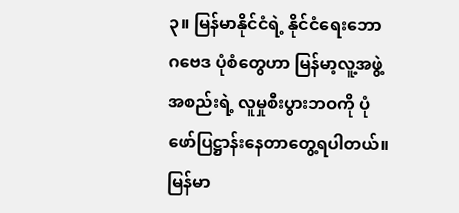၃။ မြန်မာနိုင်ငံရဲ့ နိုင်ငံရေးဘောဂ‌ဗေဒ ပုံစံတွေဟာ မြန်မာ့လူ့အဖွဲ့အစည်းရဲ့ လူမှုစီးပွားဘဝကို ပုံဖော်ပြဋ္ဌာန်းနေတာတွေ့ရပါတယ်။ မြန်မာ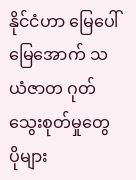နိုင်ငံဟာ မြေပေါ် မြေအောက် သယံဇာတ ဂုတ်သွေးစုတ်မှုတွေ ပိုများ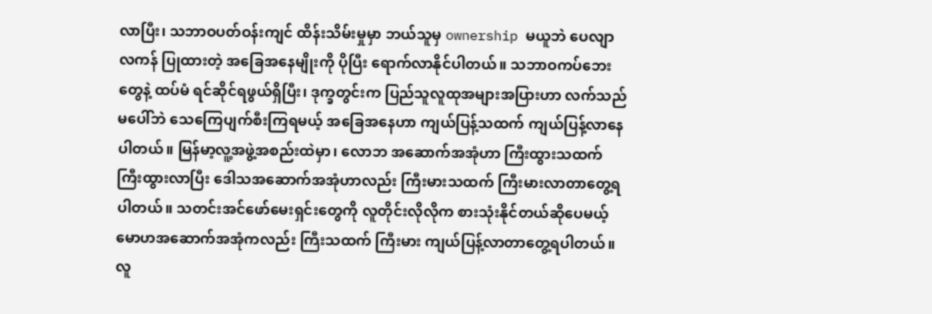လာပြီး၊ သဘာဝပတ်ဝန်းကျင် ထိန်းသိမ်းမှုမှာ ဘယ်သူမှ ownership မယူဘဲ ပေလျာလကန် ပြုထားတဲ့ အခြေအနေမျိုးကို ပိုပြီး ရောက်လာနိုင်ပါတယ်။ သဘာဝကပ်ဘေးတွေနဲ့ ထပ်မံ ရင်ဆိုင်ရဖွယ်ရှိပြီး၊ ဒုက္ခတွင်းက ပြည်သူလူထုအများအပြားဟာ လက်သည်မပေါ်ဘဲ သေကြေပျက်စီးကြရမယ့် အခြေအနေဟာ ကျယ်ပြန့်သထက် ကျယ်ပြန့်လာနေပါတယ်။ မြန်မာ့လူ့အဖွဲ့အစည်းထဲမှာ၊ လောဘ အဆောက်အအုံဟာ ကြီးထွားသထက် ကြီးထွားလာပြီး ဒေါသအဆောက်အအုံဟာလည်း ကြီးမားသထက် ကြီးမားလာတာတွေ့ရပါတယ်။ သတင်းအင်ဖော်မေးရှင်းတွေကို လူတိုင်းလိုလိုက စားသုံးနိုင်တယ်ဆိုပေမယ့် မောဟအဆောက်အအုံကလည်း ကြီးသထက် ကြီးမား ကျယ်ပြန့်လာတာတွေ့ရပါတယ်။ လူ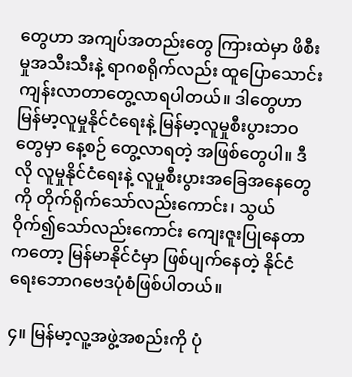တွေဟာ အကျပ်အတည်းတွေ ကြားထဲမှာ ဖိစီးမှုအသီးသီးနဲ့ ရာဂစရိုက်လည်း ထူပြောသောင်းကျန်းလာတာတွေ့လာရပါတယ်။ ဒါတွေဟာ မြန်မာ့လူမှုနိုင်ငံရေးနဲ့ မြန်မာ့လူမှုစီးပွားဘဝတွေမှာ နေ့စဉ် တွေ့လာရတဲ့ အဖြစ်တွေပါ။ ဒီလို လူမှုနိုင်ငံရေးနဲ့ လူမှုစီးပွားအခြေအနေတွေကို တိုက်ရိုက်သော်လည်းကောင်း၊ သွယ်ဝိုက်၍သော်လည်းကောင်း ကျေးဇူးပြုနေတာကတော့ မြန်မာနိုင်ငံမှာ ဖြစ်ပျက်နေတဲ့ နိုင်ငံရေးဘောဂဗေဒပုံစံဖြစ်ပါတယ်။

၄။ မြန်မာ့လူ့အဖွဲ့အစည်းကို ပုံ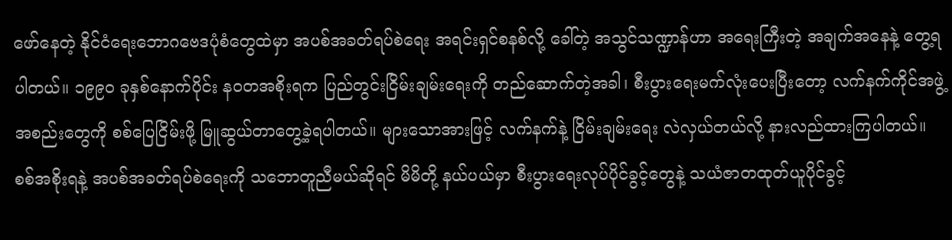ဖော်နေတဲ့ နိုင်ငံရေးဘောဂဗေဒပုံစံတွေထဲမှာ အပစ်အခတ်ရပ်စဲရေး အရင်းရှင်စနစ်လို့ ခေါ်တဲ့ အသွင်သဏ္ဍာန်ဟာ အရေးကြီးတဲ့ အချက်အနေနဲ့ တွေ့ရပါတယ်။ ၁၉၉၀ ခုနှစ်နောက်ပိုင်း နဝတအစိုးရက ပြည်တွင်းငြိမ်းချမ်းရေးကို တည်ဆောက်တဲ့အခါ၊ စီးပွားရေးမက်လုံးပေးပြီးတော့ လက်နက်ကိုင်အဖွဲ့အစည်းတွေကို စစ်ပြေငြိမ်းဖို့ မြူဆွယ်တာတွေ့ခဲ့ရပါတယ်။ များသောအားဖြင့် လက်နက်နဲ့ ငြိမ်းချမ်းရေး လဲလှယ်တယ်လို့ နားလည်ထားကြပါတယ်။ စစ်အစိုးရနဲ့ အပစ်အခတ်ရပ်စဲရေးကို သဘောတူညီမယ်ဆိုရင် မိမိတို့ နယ်ပယ်မှာ စီးပွားရေးလုပ်ပိုင်ခွင့်တွေနဲ့ သယံဇာတထုတ်ယူပိုင်ခွင့်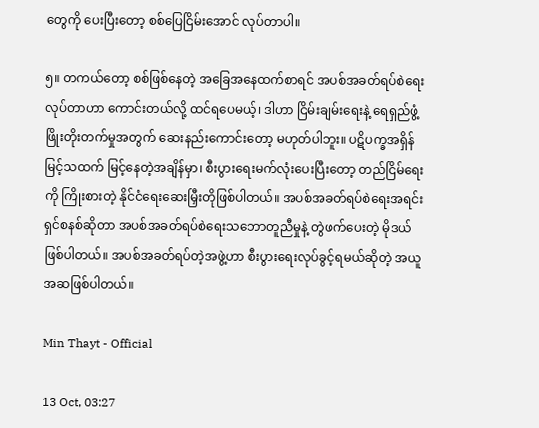တွေကို ပေးပြီးတော့ စစ်ပြေငြိမ်းအောင် လုပ်တာပါ။

၅။ တကယ်တော့ စစ်ဖြစ်နေတဲ့ အခြေအနေထက်စာရင် အပစ်အခတ်ရပ်စဲရေးလုပ်တာဟာ ကောင်းတယ်လို့ ထင်ရပေမယ့်၊ ဒါဟာ ငြိမ်းချမ်းရေးနဲ့ ရေရှည်ဖွံ့ဖြိုးတိုးတက်မှုအတွက် ဆေးနည်းကောင်းတော့ မဟုတ်ပါဘူး။ ပဋိပက္ခအရှိန်မြင့်သထက် မြင့်နေတဲ့အချိန်မှာ၊ စီးပွားရေးမက်လုံးပေးပြီးတော့ တည်ငြိမ်ရေးကို ကြိုးစားတဲ့ နိုင်ငံရေးဆေးမြှီးတိုဖြစ်ပါတယ်။ အပစ်အခတ်ရပ်စဲရေးအရင်းရှင်စနစ်ဆိုတာ အပစ်အခတ်ရပ်စဲရေးသဘောတူညီမှုနဲ့ တွဲဖက်ပေးတဲ့ မိုဒယ်ဖြစ်ပါတယ်။ အပစ်အခတ်ရပ်တဲ့အဖွဲ့ဟာ စီးပွားရေးလုပ်ခွင့်ရမယ်ဆိုတဲ့ အယူအဆဖြစ်ပါတယ်။

Min Thayt - Official

13 Oct, 03:27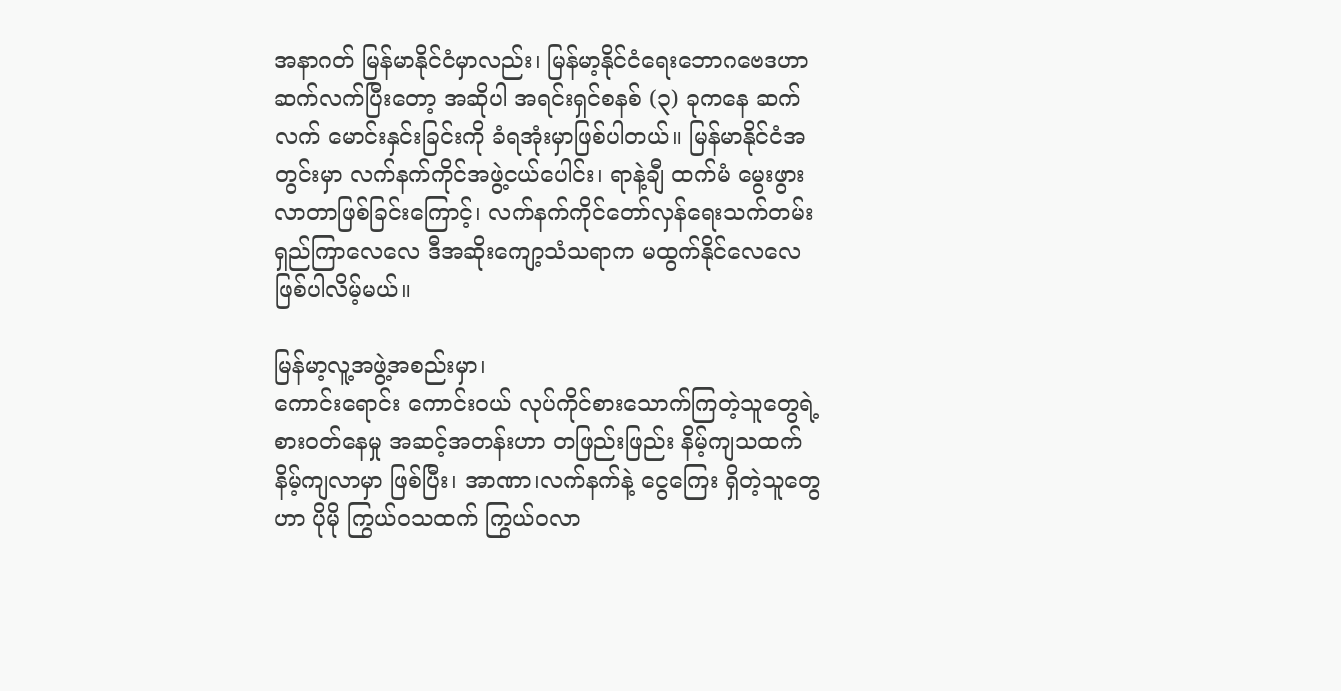အနာဂတ် မြန်မာနိုင်ငံမှာလည်း၊ မြန်မာ့နိုင်ငံရေးဘောဂဗေဒဟာ ဆက်လက်ပြီးတော့ အဆိုပါ အရင်းရှင်စနစ် (၃) ခုကနေ ဆက်လက် မောင်းနှင်းခြင်းကို ခံရအုံးမှာဖြစ်ပါတယ်။ မြန်မာနိုင်ငံအတွင်းမှာ လက်နက်ကိုင်အဖွဲ့ငယ်ပေါင်း၊ ရာနဲ့ချီ ထက်မံ မွေးဖွားလာတာဖြစ်ခြင်းကြောင့်၊ လက်နက်ကိုင်တော်လှန်ရေးသက်တမ်း ရှည်ကြာလေလေ ဒီအဆိုးကျော့သံသရာက မထွက်နိုင်လေလေ ဖြစ်ပါလိမ့်မယ်။

မြန်မာ့လူ့အဖွဲ့အစည်းမှာ၊
ကောင်းရောင်း ကောင်းဝယ် လုပ်ကိုင်စားသောက်ကြတဲ့သူတွေရဲ့ စားဝတ်နေမှု အဆင့်အတန်းဟာ တဖြည်းဖြည်း နိမ့်ကျသထက် နိမ့်ကျလာမှာ ဖြစ်ပြီး၊ အာဏာ၊လက်နက်နဲ့ ငွေကြေး ရှိတဲ့သူတွေဟာ ပိုမို ကြွယ်ဝသထက် ကြွယ်ဝလာ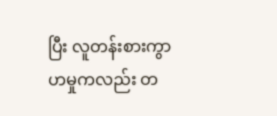ပြီး လူတန်းစားကွာဟမှုကလည်း တ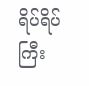ရိပ်ရိပ် ကြီး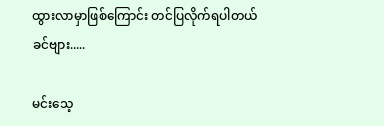ထွားလာမှာဖြစ်ကြောင်း တင်ပြလိုက်ရပါတယ် ခင်ဗျား.....

မင်းသေ့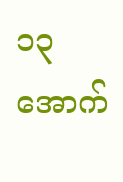၁၃ အောက်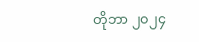တိုဘာ ၂၀၂၄